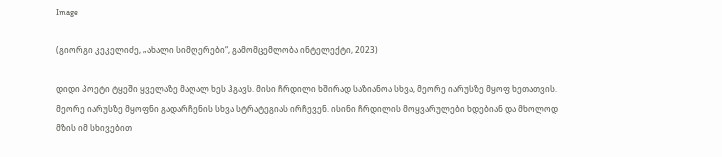Image

(გიორგი კეკელიძე, „ახალი სიმღერები“, გამომცემლობა ინტელექტი, 2023)

დიდი პოეტი ტყეში ყველაზე მაღალ ხეს ჰგავს. მისი ჩრდილი ხშირად საზიანოა სხვა, მეორე იარუსზე მყოფ ხეთათვის. მეორე იარუსზე მყოფნი გადარჩენის სხვა სტრატეგიას ირჩევენ. ისინი ჩრდილის მოყვარულები ხდებიან და მხოლოდ მზის იმ სხივებით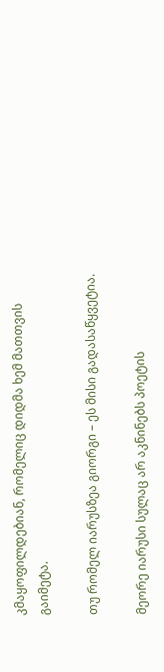კმაყოფილდებიან, რომელიც დიდმა ხემ მათთვის გაიმეტა.

თუ რომელ იარუსზეა გიორგი – ეს მისი გადასაწყვეტია.

მეორე იარუსი სულაც არ აკნინებს პოეტის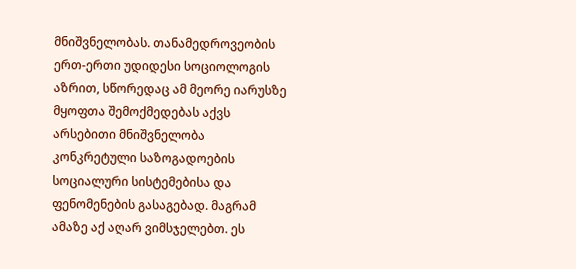მნიშვნელობას. თანამედროვეობის ერთ-ერთი უდიდესი სოციოლოგის აზრით, სწორედაც ამ მეორე იარუსზე მყოფთა შემოქმედებას აქვს არსებითი მნიშვნელობა კონკრეტული საზოგადოების სოციალური სისტემებისა და ფენომენების გასაგებად. მაგრამ ამაზე აქ აღარ ვიმსჯელებთ. ეს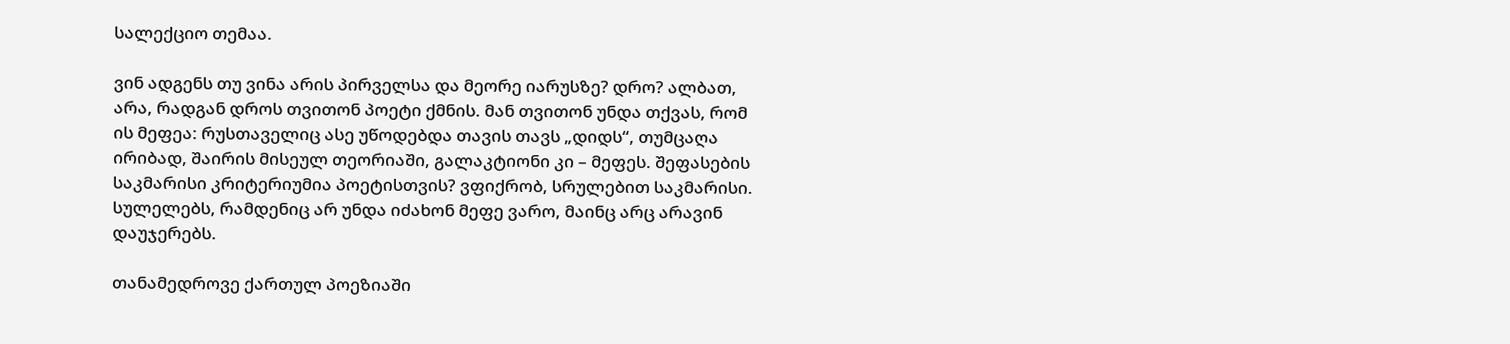სალექციო თემაა.

ვინ ადგენს თუ ვინა არის პირველსა და მეორე იარუსზე? დრო? ალბათ, არა, რადგან დროს თვითონ პოეტი ქმნის. მან თვითონ უნდა თქვას, რომ ის მეფეა: რუსთაველიც ასე უწოდებდა თავის თავს „დიდს“, თუმცაღა ირიბად, შაირის მისეულ თეორიაში, გალაკტიონი კი – მეფეს. შეფასების საკმარისი კრიტერიუმია პოეტისთვის? ვფიქრობ, სრულებით საკმარისი. სულელებს, რამდენიც არ უნდა იძახონ მეფე ვარო, მაინც არც არავინ დაუჯერებს.

თანამედროვე ქართულ პოეზიაში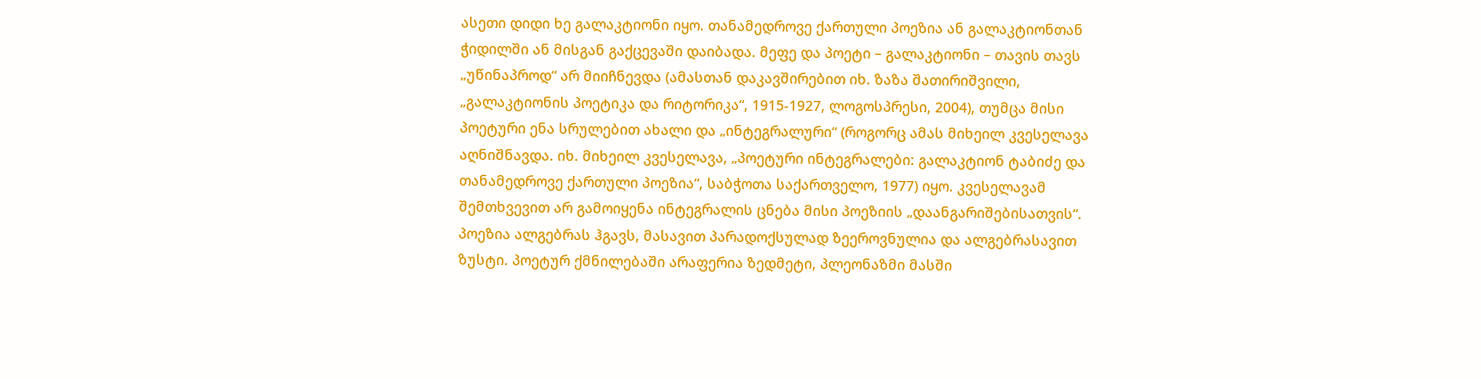ასეთი დიდი ხე გალაკტიონი იყო. თანამედროვე ქართული პოეზია ან გალაკტიონთან ჭიდილში ან მისგან გაქცევაში დაიბადა. მეფე და პოეტი – გალაკტიონი – თავის თავს „უწინაპროდ“ არ მიიჩნევდა (ამასთან დაკავშირებით იხ. ზაზა შათირიშვილი, „გალაკტიონის პოეტიკა და რიტორიკა“, 1915-1927, ლოგოსპრესი, 2004), თუმცა მისი პოეტური ენა სრულებით ახალი და „ინტეგრალური“ (როგორც ამას მიხეილ კვესელავა აღნიშნავდა. იხ. მიხეილ კვესელავა, „პოეტური ინტეგრალები: გალაკტიონ ტაბიძე და თანამედროვე ქართული პოეზია“, საბჭოთა საქართველო, 1977) იყო. კვესელავამ შემთხვევით არ გამოიყენა ინტეგრალის ცნება მისი პოეზიის „დაანგარიშებისათვის“. პოეზია ალგებრას ჰგავს, მასავით პარადოქსულად ზეეროვნულია და ალგებრასავით ზუსტი. პოეტურ ქმნილებაში არაფერია ზედმეტი, პლეონაზმი მასში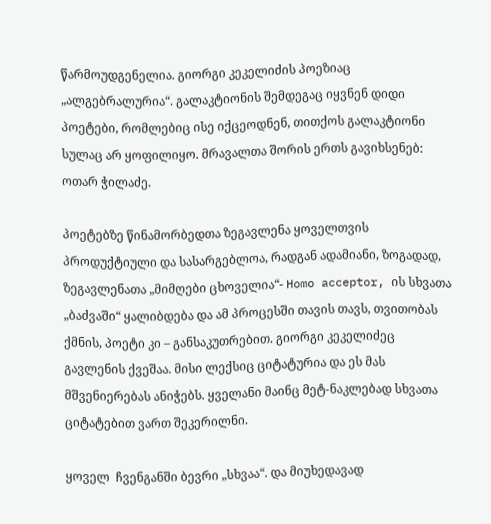წარმოუდგენელია. გიორგი კეკელიძის პოეზიაც „ალგებრალურია“. გალაკტიონის შემდეგაც იყვნენ დიდი პოეტები, რომლებიც ისე იქცეოდნენ, თითქოს გალაკტიონი სულაც არ ყოფილიყო. მრავალთა შორის ერთს გავიხსენებ: ოთარ ჭილაძე.

პოეტებზე წინამორბედთა ზეგავლენა ყოველთვის პროდუქტიული და სასარგებლოა, რადგან ადამიანი, ზოგადად,  ზეგავლენათა „მიმღები ცხოველია“- Homo acceptor, ის სხვათა „ბაძვაში“ ყალიბდება და ამ პროცესში თავის თავს, თვითობას ქმნის, პოეტი კი – განსაკუთრებით. გიორგი კეკელიძეც გავლენის ქვეშაა. მისი ლექსიც ციტატურია და ეს მას მშვენიერებას ანიჭებს. ყველანი მაინც მეტ-ნაკლებად სხვათა ციტატებით ვართ შეკერილნი.

ყოველ  ჩვენგანში ბევრი „სხვაა“. და მიუხედავად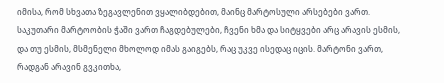იმისა, რომ სხვათა ზეგავლენით ვყალიბდებით, მაინც მარტოსული არსებები ვართ. საკუთარი მარტოობის ჭაში ვართ ჩაგდებულები, ჩვენი ხმა და სიტყვები არც არავის ესმის, და თუ ესმის, მსმენელი მხოლოდ იმას გაიგებს, რაც უკვე ისედაც იცის. მარტონი ვართ, რადგან არავინ გვკითხა,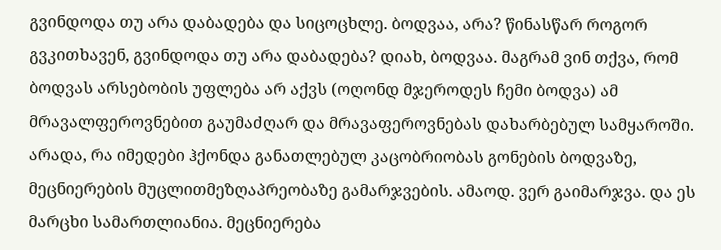გვინდოდა თუ არა დაბადება და სიცოცხლე. ბოდვაა, არა? წინასწარ როგორ გვკითხავენ, გვინდოდა თუ არა დაბადება? დიახ, ბოდვაა. მაგრამ ვინ თქვა, რომ ბოდვას არსებობის უფლება არ აქვს (ოღონდ მჯეროდეს ჩემი ბოდვა) ამ მრავალფეროვნებით გაუმაძღარ და მრავაფეროვნებას დახარბებულ სამყაროში. არადა, რა იმედები ჰქონდა განათლებულ კაცობრიობას გონების ბოდვაზე, მეცნიერების მუცლითმეზღაპრეობაზე გამარჯვების. ამაოდ. ვერ გაიმარჯვა. და ეს მარცხი სამართლიანია. მეცნიერება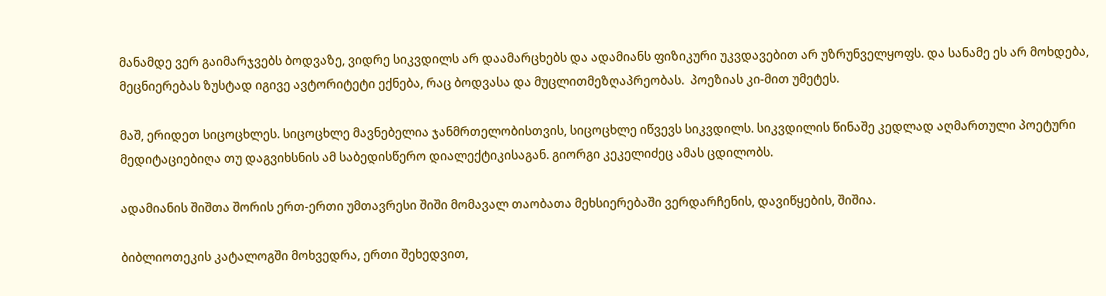მანამდე ვერ გაიმარჯვებს ბოდვაზე, ვიდრე სიკვდილს არ დაამარცხებს და ადამიანს ფიზიკური უკვდავებით არ უზრუნველყოფს. და სანამე ეს არ მოხდება, მეცნიერებას ზუსტად იგივე ავტორიტეტი ექნება, რაც ბოდვასა და მუცლითმეზღაპრეობას.  პოეზიას კი-მით უმეტეს.

მაშ, ერიდეთ სიცოცხლეს. სიცოცხლე მავნებელია ჯანმრთელობისთვის, სიცოცხლე იწვევს სიკვდილს. სიკვდილის წინაშე კედლად აღმართული პოეტური მედიტაციებიღა თუ დაგვიხსნის ამ საბედისწერო დიალექტიკისაგან. გიორგი კეკელიძეც ამას ცდილობს.

ადამიანის შიშთა შორის ერთ-ერთი უმთავრესი შიში მომავალ თაობათა მეხსიერებაში ვერდარჩენის, დავიწყების, შიშია.

ბიბლიოთეკის კატალოგში მოხვედრა, ერთი შეხედვით,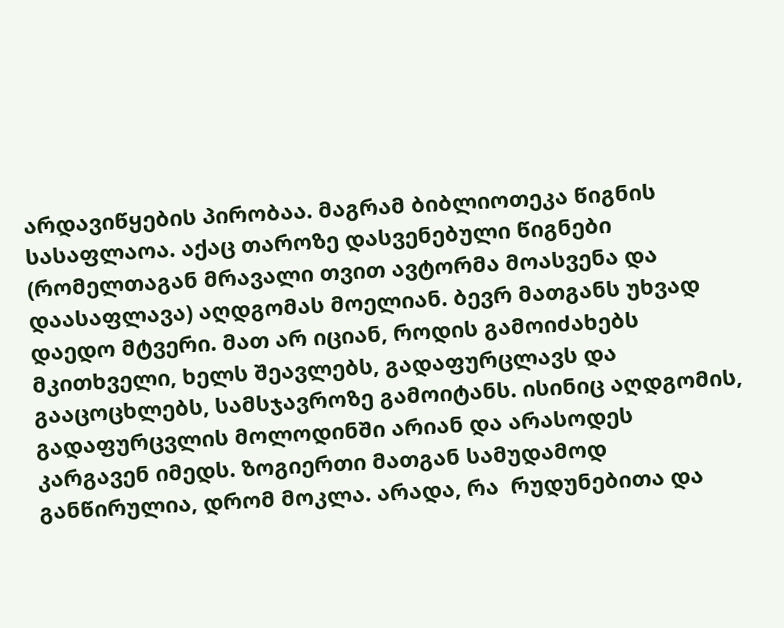არდავიწყების პირობაა. მაგრამ ბიბლიოთეკა წიგნის სასაფლაოა. აქაც თაროზე დასვენებული წიგნები (რომელთაგან მრავალი თვით ავტორმა მოასვენა და დაასაფლავა) აღდგომას მოელიან. ბევრ მათგანს უხვად დაედო მტვერი. მათ არ იციან, როდის გამოიძახებს მკითხველი, ხელს შეავლებს, გადაფურცლავს და გააცოცხლებს, სამსჯავროზე გამოიტანს. ისინიც აღდგომის, გადაფურცვლის მოლოდინში არიან და არასოდეს კარგავენ იმედს. ზოგიერთი მათგან სამუდამოდ განწირულია, დრომ მოკლა. არადა, რა  რუდუნებითა და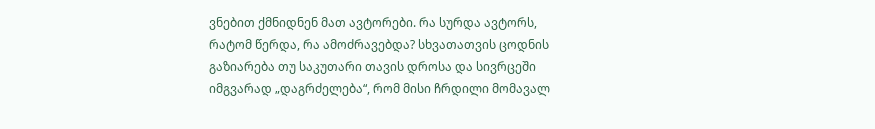ვნებით ქმნიდნენ მათ ავტორები. რა სურდა ავტორს, რატომ წერდა, რა ამოძრავებდა? სხვათათვის ცოდნის გაზიარება თუ საკუთარი თავის დროსა და სივრცეში იმგვარად „დაგრძელება“, რომ მისი ჩრდილი მომავალ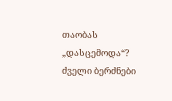თაობას „დასცემოდა“? ძველი ბერძნები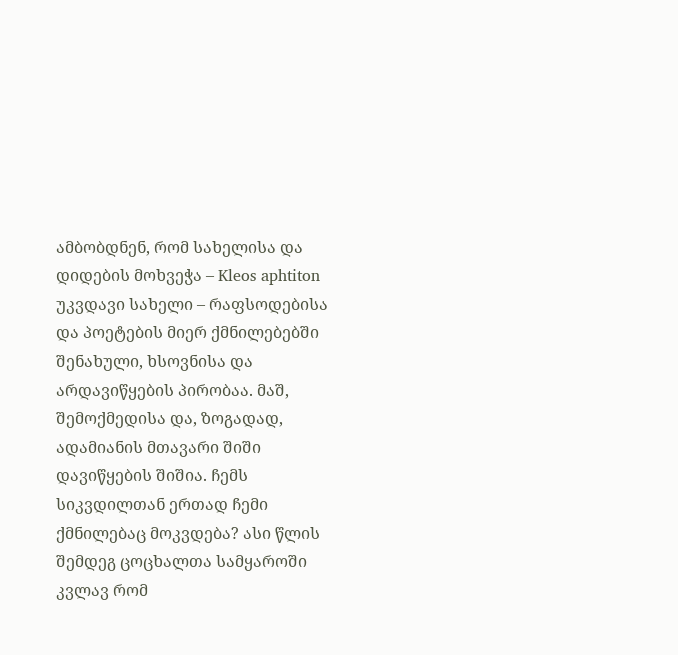ამბობდნენ, რომ სახელისა და დიდების მოხვეჭა – Kleos aphtiton უკვდავი სახელი – რაფსოდებისა და პოეტების მიერ ქმნილებებში შენახული, ხსოვნისა და არდავიწყების პირობაა. მაშ, შემოქმედისა და, ზოგადად, ადამიანის მთავარი შიში დავიწყების შიშია. ჩემს სიკვდილთან ერთად ჩემი ქმნილებაც მოკვდება? ასი წლის შემდეგ ცოცხალთა სამყაროში კვლავ რომ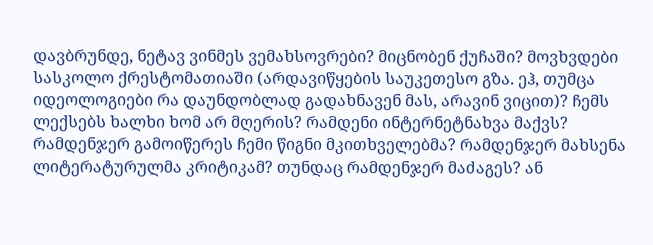დავბრუნდე, ნეტავ ვინმეს ვემახსოვრები? მიცნობენ ქუჩაში? მოვხვდები სასკოლო ქრესტომათიაში (არდავიწყების საუკეთესო გზა. ეჰ, თუმცა იდეოლოგიები რა დაუნდობლად გადახნავენ მას, არავინ ვიცით)? ჩემს ლექსებს ხალხი ხომ არ მღერის? რამდენი ინტერნეტნახვა მაქვს? რამდენჯერ გამოიწერეს ჩემი წიგნი მკითხველებმა? რამდენჯერ მახსენა ლიტერატურულმა კრიტიკამ? თუნდაც რამდენჯერ მაძაგეს? ან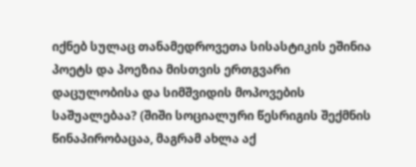იქნებ სულაც თანამედროვეთა სისასტიკის ეშინია პოეტს და პოეზია მისთვის ერთგვარი დაცულობისა და სიმშვიდის მოპოვების საშუალებაა? (შიში სოციალური წესრიგის შექმნის წინაპირობაცაა, მაგრამ ახლა აქ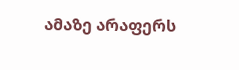ამაზე არაფერს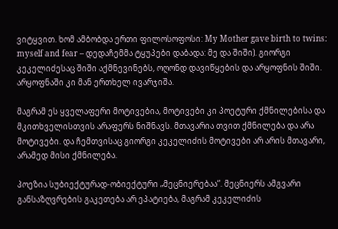ვიტყვით. ხომ ამბობდა ერთი ფილოსოფოსი: My Mother gave birth to twins: myself and fear – დედაჩემმა ტყუპები დაბადა: მე და შიში). გიორგი კეკელიძესაც შიში აქმნევინებს, ოღონდ დავიწყების და არყოფნის შიში. არყოფნაში კი მან ერთხელ ივარჯიშა.

მაგრამ ეს ყველაფერი მოტივებია, მოტივები კი პოეტური ქმნილებისა და მკითხველისთვის არაფერს ნიშნავს. მთავარია თვით ქმნილება და არა მოტივები. და ჩემთვისაც გიორგი კეკელიძის მოტივები არ არის მთავარი, არამედ მისი ქმნილება.

პოეზია სუბიექტურად-ობიექტური „მეცნიერებაა“. მეცნიერს ამგვარი განსაზღვრების გაკეთება არ ეპატიება, მაგრამ კეკელიძის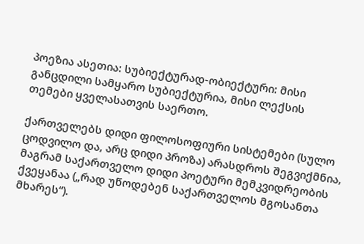პოეზია ასეთია: სუბიექტურად-ობიექტური: მისი განცდილი სამყარო სუბიექტურია, მისი ლექსის თემები ყველასათვის საერთო.

ქართველებს დიდი ფილოსოფიური სისტემები (სულო ცოდვილო და, არც დიდი პროზა) არასდროს შეგვიქმნია, მაგრამ საქართველო დიდი პოეტური მემკვიდრეობის ქვეყანაა („რად უწოდებენ საქართველოს მგოსანთა მხარეს“).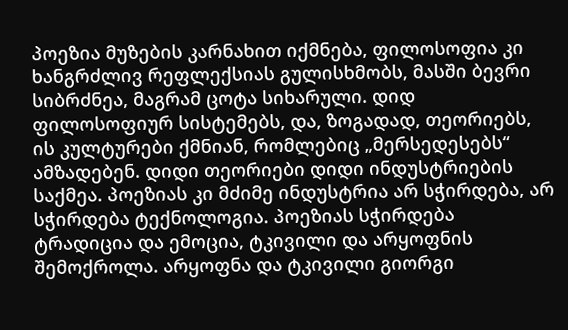პოეზია მუზების კარნახით იქმნება, ფილოსოფია კი ხანგრძლივ რეფლექსიას გულისხმობს, მასში ბევრი სიბრძნეა, მაგრამ ცოტა სიხარული. დიდ ფილოსოფიურ სისტემებს, და, ზოგადად, თეორიებს, ის კულტურები ქმნიან, რომლებიც „მერსედესებს“ ამზადებენ. დიდი თეორიები დიდი ინდუსტრიების საქმეა. პოეზიას კი მძიმე ინდუსტრია არ სჭირდება, არ სჭირდება ტექნოლოგია. პოეზიას სჭირდება ტრადიცია და ემოცია, ტკივილი და არყოფნის შემოქროლა. არყოფნა და ტკივილი გიორგი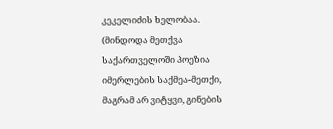კეკელიძის ხელობაა. (მინდოდა მეთქვა საქართველოში პოეზია იმერლების საქმეა-მეთქი, მაგრამ არ ვიტყვი, გინების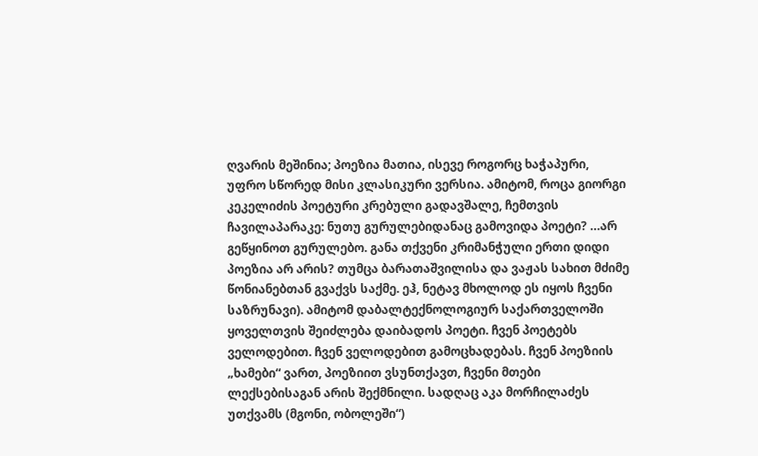ღვარის მეშინია; პოეზია მათია, ისევე როგორც ხაჭაპური, უფრო სწორედ მისი კლასიკური ვერსია. ამიტომ, როცა გიორგი კეკელიძის პოეტური კრებული გადავშალე, ჩემთვის ჩავილაპარაკე: ნუთუ გურულებიდანაც გამოვიდა პოეტი? …არ გეწყინოთ გურულებო. განა თქვენი კრიმანჭული ერთი დიდი პოეზია არ არის? თუმცა ბარათაშვილისა და ვაჟას სახით მძიმე წონიანებთან გვაქვს საქმე. ეჰ, ნეტავ მხოლოდ ეს იყოს ჩვენი საზრუნავი). ამიტომ დაბალტექნოლოგიურ საქართველოში ყოველთვის შეიძლება დაიბადოს პოეტი. ჩვენ პოეტებს ველოდებით. ჩვენ ველოდებით გამოცხადებას. ჩვენ პოეზიის „ხამები“ ვართ, პოეზიით ვსუნთქავთ, ჩვენი მთები ლექსებისაგან არის შექმნილი. სადღაც აკა მორჩილაძეს უთქვამს (მგონი, ობოლეში“)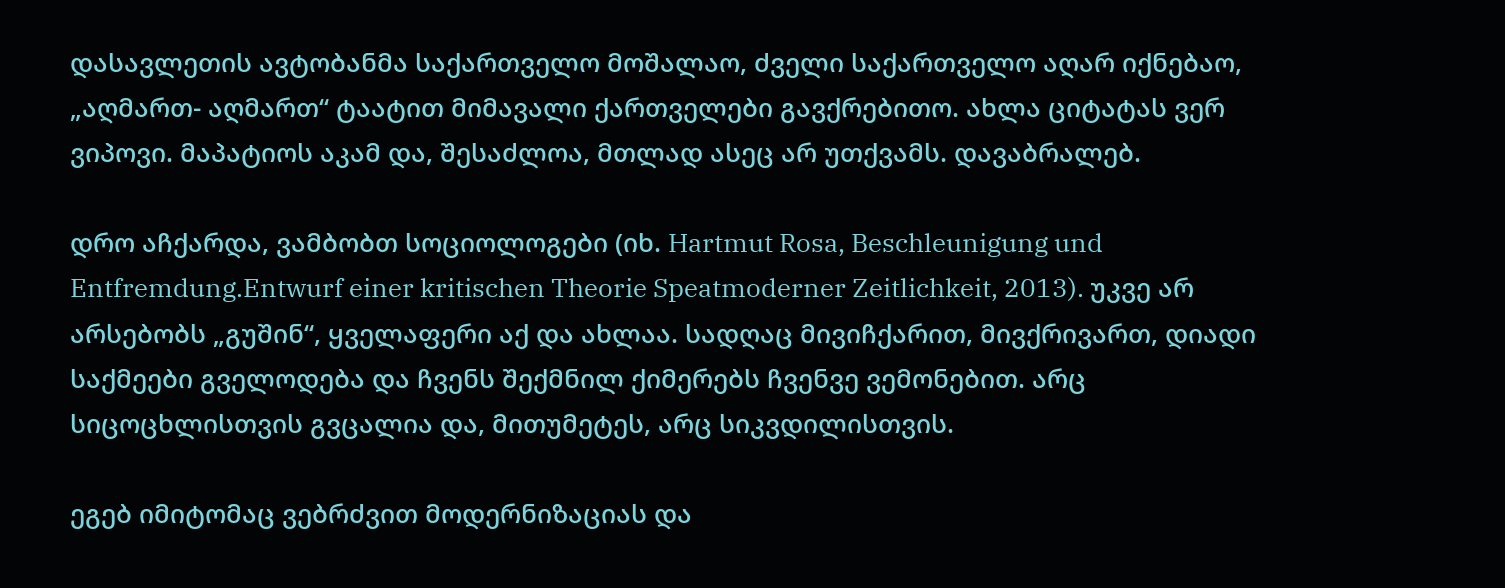დასავლეთის ავტობანმა საქართველო მოშალაო, ძველი საქართველო აღარ იქნებაო, „აღმართ- აღმართ“ ტაატით მიმავალი ქართველები გავქრებითო. ახლა ციტატას ვერ ვიპოვი. მაპატიოს აკამ და, შესაძლოა, მთლად ასეც არ უთქვამს. დავაბრალებ.

დრო აჩქარდა, ვამბობთ სოციოლოგები (იხ. Hartmut Rosa, Beschleunigung und Entfremdung.Entwurf einer kritischen Theorie Speatmoderner Zeitlichkeit, 2013). უკვე არ არსებობს „გუშინ“, ყველაფერი აქ და ახლაა. სადღაც მივიჩქარით, მივქრივართ, დიადი საქმეები გველოდება და ჩვენს შექმნილ ქიმერებს ჩვენვე ვემონებით. არც სიცოცხლისთვის გვცალია და, მითუმეტეს, არც სიკვდილისთვის.

ეგებ იმიტომაც ვებრძვით მოდერნიზაციას და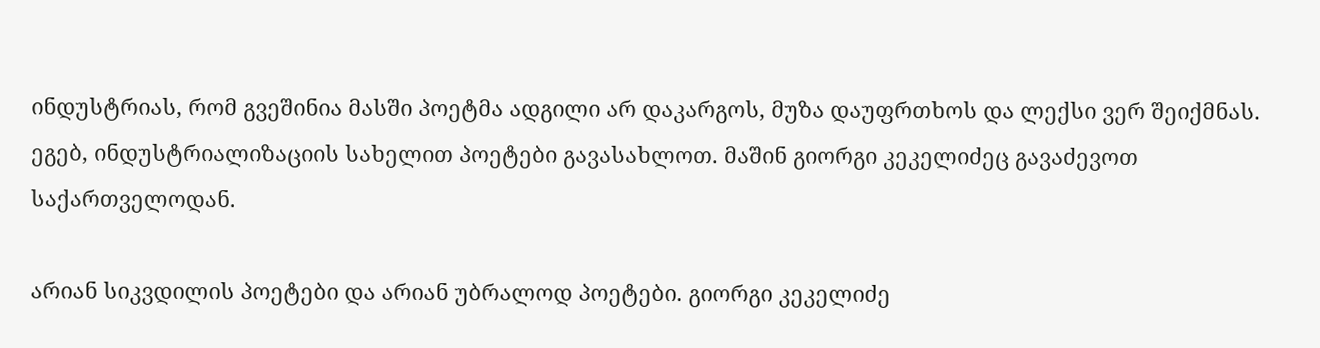ინდუსტრიას, რომ გვეშინია მასში პოეტმა ადგილი არ დაკარგოს, მუზა დაუფრთხოს და ლექსი ვერ შეიქმნას. ეგებ, ინდუსტრიალიზაციის სახელით პოეტები გავასახლოთ. მაშინ გიორგი კეკელიძეც გავაძევოთ საქართველოდან.

არიან სიკვდილის პოეტები და არიან უბრალოდ პოეტები. გიორგი კეკელიძე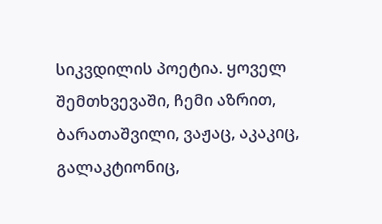სიკვდილის პოეტია. ყოველ შემთხვევაში, ჩემი აზრით, ბარათაშვილი, ვაჟაც, აკაკიც, გალაკტიონიც,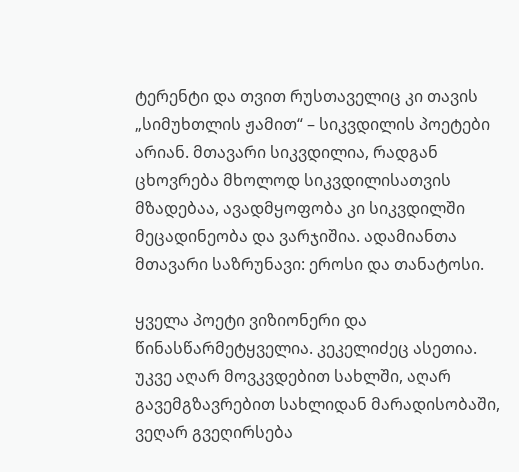ტერენტი და თვით რუსთაველიც კი თავის „სიმუხთლის ჟამით“ – სიკვდილის პოეტები არიან. მთავარი სიკვდილია, რადგან ცხოვრება მხოლოდ სიკვდილისათვის მზადებაა, ავადმყოფობა კი სიკვდილში მეცადინეობა და ვარჯიშია. ადამიანთა მთავარი საზრუნავი: ეროსი და თანატოსი.

ყველა პოეტი ვიზიონერი და წინასწარმეტყველია. კეკელიძეც ასეთია. უკვე აღარ მოვკვდებით სახლში, აღარ გავემგზავრებით სახლიდან მარადისობაში, ვეღარ გვეღირსება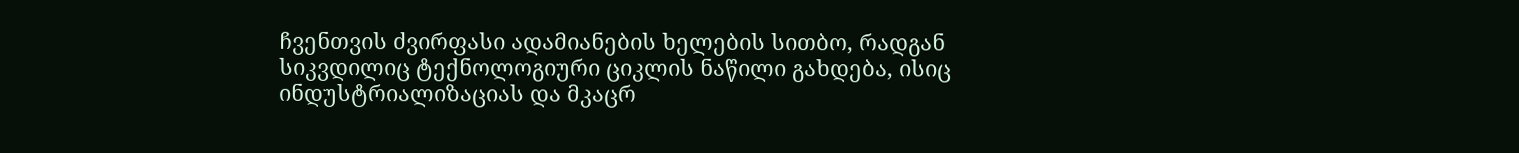ჩვენთვის ძვირფასი ადამიანების ხელების სითბო, რადგან სიკვდილიც ტექნოლოგიური ციკლის ნაწილი გახდება, ისიც ინდუსტრიალიზაციას და მკაცრ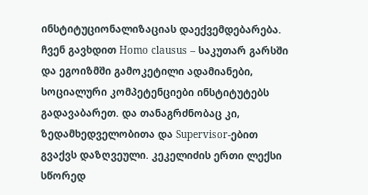ინსტიტუციონალიზაციას დაექვემდებარება. ჩვენ გავხდით Homo clausus – საკუთარ გარსში და ეგოიზმში გამოკეტილი ადამიანები, სოციალური კომპეტენციები ინსტიტუტებს გადავაბარეთ. და თანაგრძნობაც კი, ზედამხედველობითა და Supervisor-ებით გვაქვს დაზღვეული. კეკელიძის ერთი ლექსი სწორედ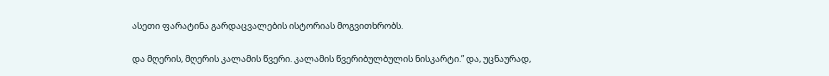ასეთი ფარატინა გარდაცვალების ისტორიას მოგვითხრობს.

და მღერის, მღერის კალამის წვერი. კალამის წვერიბულბულის ნისკარტი.” და, უცნაურად,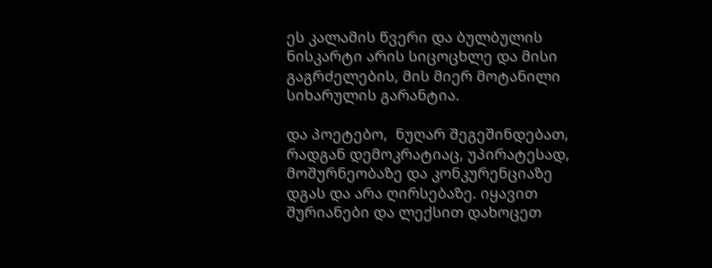ეს კალამის წვერი და ბულბულის ნისკარტი არის სიცოცხლე და მისი გაგრძელების, მის მიერ მოტანილი სიხარულის გარანტია.

და პოეტებო,  ნუღარ შეგეშინდებათ, რადგან დემოკრატიაც, უპირატესად, მოშურნეობაზე და კონკურენციაზე დგას და არა ღირსებაზე. იყავით შურიანები და ლექსით დახოცეთ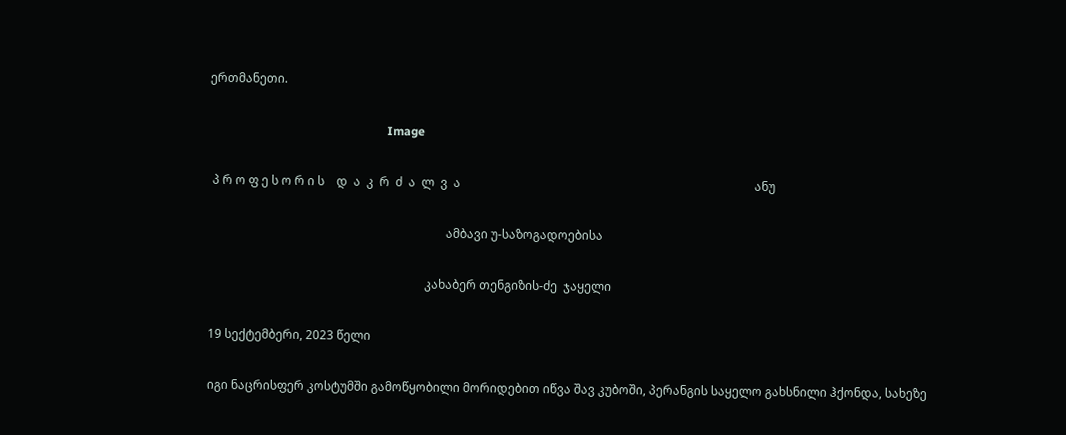ერთმანეთი.

                                                           Image

 პ რ ო ფ ე ს ო რ ი ს    დ  ა  კ  რ  ძ  ა  ლ  ვ  ა                                                                                                  ანუ

                                                                               ამბავი უ-საზოგადოებისა

                                                                        კახაბერ თენგიზის-ძე  ჯაყელი

19 სექტემბერი, 2023 წელი

იგი ნაცრისფერ კოსტუმში გამოწყობილი მორიდებით იწვა შავ კუბოში, პერანგის საყელო გახსნილი ჰქონდა, სახეზე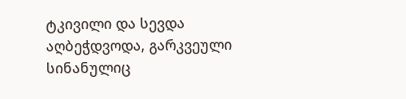ტკივილი და სევდა აღბეჭდვოდა, გარკვეული სინანულიც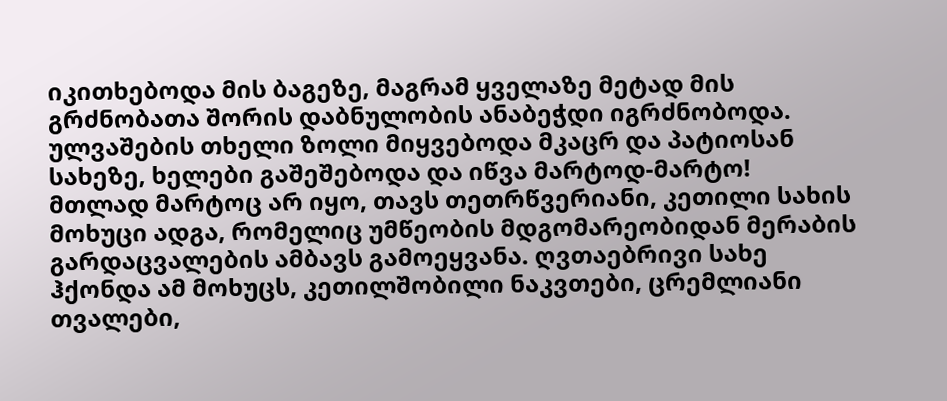იკითხებოდა მის ბაგეზე, მაგრამ ყველაზე მეტად მის გრძნობათა შორის დაბნულობის ანაბეჭდი იგრძნობოდა. ულვაშების თხელი ზოლი მიყვებოდა მკაცრ და პატიოსან სახეზე, ხელები გაშეშებოდა და იწვა მარტოდ-მარტო!  მთლად მარტოც არ იყო, თავს თეთრწვერიანი, კეთილი სახის მოხუცი ადგა, რომელიც უმწეობის მდგომარეობიდან მერაბის გარდაცვალების ამბავს გამოეყვანა. ღვთაებრივი სახე ჰქონდა ამ მოხუცს, კეთილშობილი ნაკვთები, ცრემლიანი თვალები,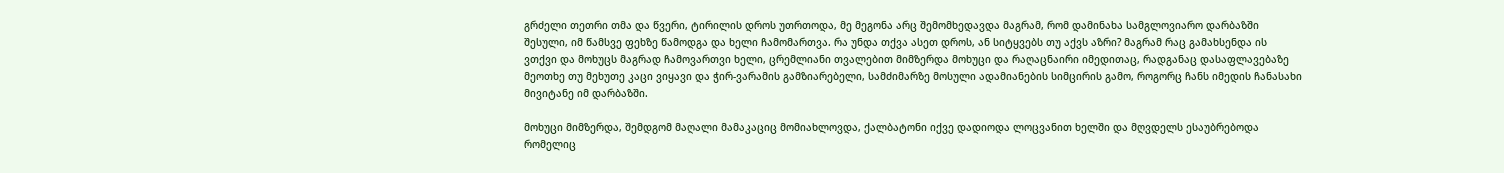გრძელი თეთრი თმა და წვერი, ტირილის დროს უთრთოდა, მე მეგონა არც შემომხედავდა მაგრამ, რომ დამინახა სამგლოვიარო დარბაზში შესული, იმ წამსვე ფეხზე წამოდგა და ხელი ჩამომართვა. რა უნდა თქვა ასეთ დროს, ან სიტყვებს თუ აქვს აზრი? მაგრამ რაც გამახსენდა ის ვთქვი და მოხუცს მაგრად ჩამოვართვი ხელი, ცრემლიანი თვალებით მიმზერდა მოხუცი და რაღაცნაირი იმედითაც, რადგანაც დასაფლავებაზე მეოთხე თუ მეხუთე კაცი ვიყავი და ჭირ-ვარამის გამზიარებელი, სამძიმარზე მოსული ადამიანების სიმცირის გამო, როგორც ჩანს იმედის ჩანასახი მივიტანე იმ დარბაზში.

მოხუცი მიმზერდა, შემდგომ მაღალი მამაკაციც მომიახლოვდა, ქალბატონი იქვე დადიოდა ლოცვანით ხელში და მღვდელს ესაუბრებოდა რომელიც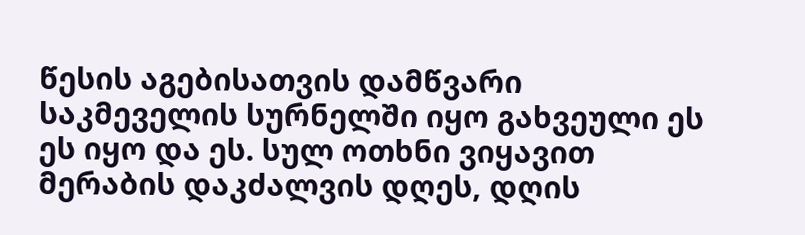წესის აგებისათვის დამწვარი საკმეველის სურნელში იყო გახვეული ეს ეს იყო და ეს. სულ ოთხნი ვიყავით მერაბის დაკძალვის დღეს, დღის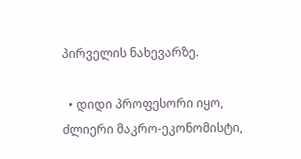პირველის ნახევარზე.

  • დიდი პროფესორი იყო, ძლიერი მაკრო-ეკონომისტი,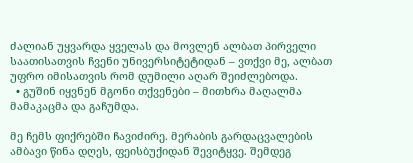ძალიან უყვარდა ყველას და მოვლენ ალბათ პირველი საათისათვის ჩვენი უნივერსიტეტიდან – ვთქვი მე, ალბათ უფრო იმისათვის რომ დუმილი აღარ შეიძლებოდა.
  • გუშინ იყვნენ მგონი თქვენები – მითხრა მაღალმა მამაკაცმა და გაჩუმდა.

მე ჩემს ფიქრებში ჩავიძირე. მერაბის გარდაცვალების ამბავი წინა დღეს, ფეისბუქიდან შევიტყვე. შემდეგ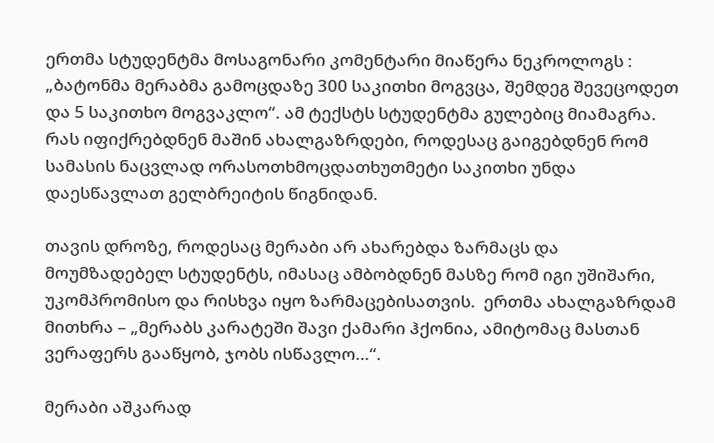ერთმა სტუდენტმა მოსაგონარი კომენტარი მიაწერა ნეკროლოგს : „ბატონმა მერაბმა გამოცდაზე 300 საკითხი მოგვცა, შემდეგ შევეცოდეთ და 5 საკითხო მოგვაკლო“. ამ ტექსტს სტუდენტმა გულებიც მიამაგრა. რას იფიქრებდნენ მაშინ ახალგაზრდები, როდესაც გაიგებდნენ რომ სამასის ნაცვლად ორასოთხმოცდათხუთმეტი საკითხი უნდა დაესწავლათ გელბრეიტის წიგნიდან.

თავის დროზე, როდესაც მერაბი არ ახარებდა ზარმაცს და მოუმზადებელ სტუდენტს, იმასაც ამბობდნენ მასზე რომ იგი უშიშარი, უკომპრომისო და რისხვა იყო ზარმაცებისათვის.  ერთმა ახალგაზრდამ მითხრა – „მერაბს კარატეში შავი ქამარი ჰქონია, ამიტომაც მასთან ვერაფერს გააწყობ, ჯობს ისწავლო…“.

მერაბი აშკარად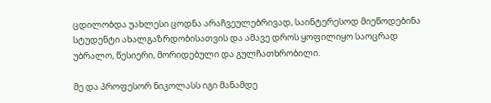ცდილობდა უახლესი ცოდნა არაჩვეულებრივად, საინტერესოდ მიეწოდებინა სტუდენტი ახალგაზრდობისათვის და ამავე დროს ყოფილიყო საოცრად უბრალო, წესიერი, მორიდებული და გულჩათხრობილი.

მე და პროფესორ ნიკოლასს იგი მანამდე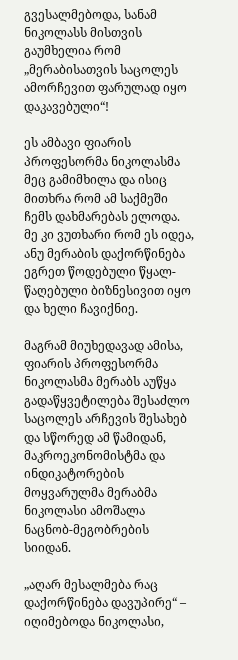გვესალმებოდა, სანამ ნიკოლასს მისთვის გაუმხელია რომ  „მერაბისათვის საცოლეს ამორჩევით ფარულად იყო დაკავებული“!

ეს ამბავი ფიარის პროფესორმა ნიკოლასმა მეც გამიმხილა და ისიც მითხრა რომ ამ საქმეში ჩემს დახმარებას ელოდა. მე კი ვუთხარი რომ ეს იდეა, ანუ მერაბის დაქორწინება ეგრეთ წოდებული წყალ-წაღებული ბიზნესივით იყო და ხელი ჩავიქნიე.

მაგრამ მიუხედავად ამისა, ფიარის პროფესორმა ნიკოლასმა მერაბს აუწყა გადაწყვეტილება შესაძლო საცოლეს არჩევის შესახებ და სწორედ ამ წამიდან, მაკროეკონომისტმა და ინდიკატორების მოყვარულმა მერაბმა ნიკოლასი ამოშალა ნაცნობ-მეგობრების სიიდან.

„აღარ მესალმება რაც დაქორწინება დავუპირე“ – იღიმებოდა ნიკოლასი,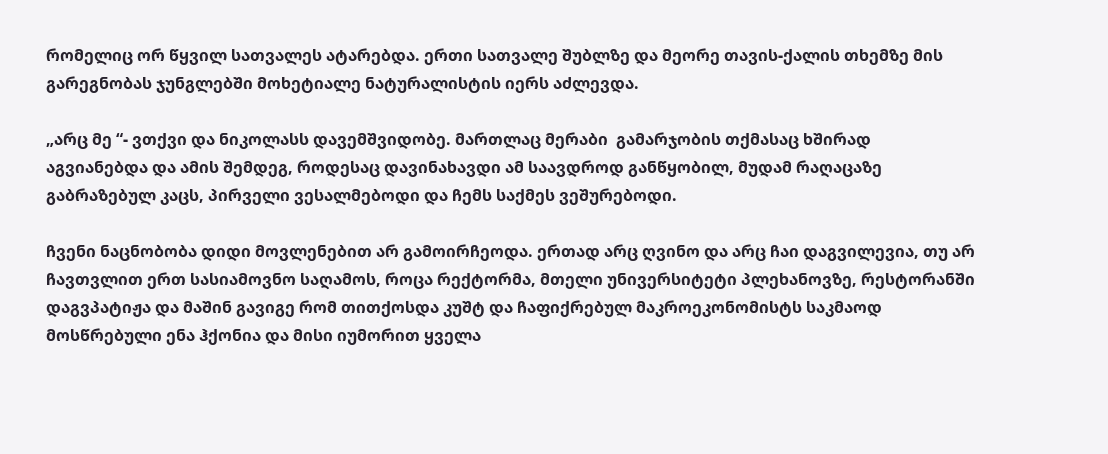რომელიც ორ წყვილ სათვალეს ატარებდა. ერთი სათვალე შუბლზე და მეორე თავის-ქალის თხემზე მის გარეგნობას ჯუნგლებში მოხეტიალე ნატურალისტის იერს აძლევდა.

„არც მე “- ვთქვი და ნიკოლასს დავემშვიდობე. მართლაც მერაბი  გამარჯობის თქმასაც ხშირად აგვიანებდა და ამის შემდეგ, როდესაც დავინახავდი ამ საავდროდ განწყობილ, მუდამ რაღაცაზე გაბრაზებულ კაცს, პირველი ვესალმებოდი და ჩემს საქმეს ვეშურებოდი.

ჩვენი ნაცნობობა დიდი მოვლენებით არ გამოირჩეოდა. ერთად არც ღვინო და არც ჩაი დაგვილევია, თუ არ ჩავთვლით ერთ სასიამოვნო საღამოს, როცა რექტორმა, მთელი უნივერსიტეტი პლეხანოვზე, რესტორანში დაგვპატიჟა და მაშინ გავიგე რომ თითქოსდა კუშტ და ჩაფიქრებულ მაკროეკონომისტს საკმაოდ მოსწრებული ენა ჰქონია და მისი იუმორით ყველა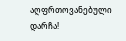აღფრთოვანებული დარჩა!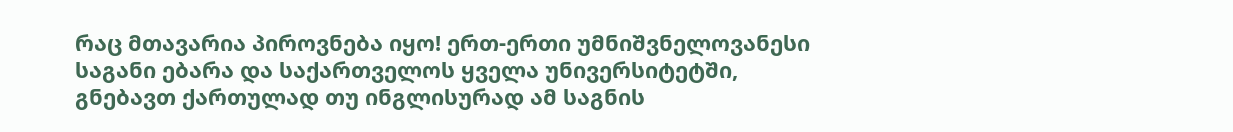რაც მთავარია პიროვნება იყო! ერთ-ერთი უმნიშვნელოვანესი საგანი ებარა და საქართველოს ყველა უნივერსიტეტში, გნებავთ ქართულად თუ ინგლისურად ამ საგნის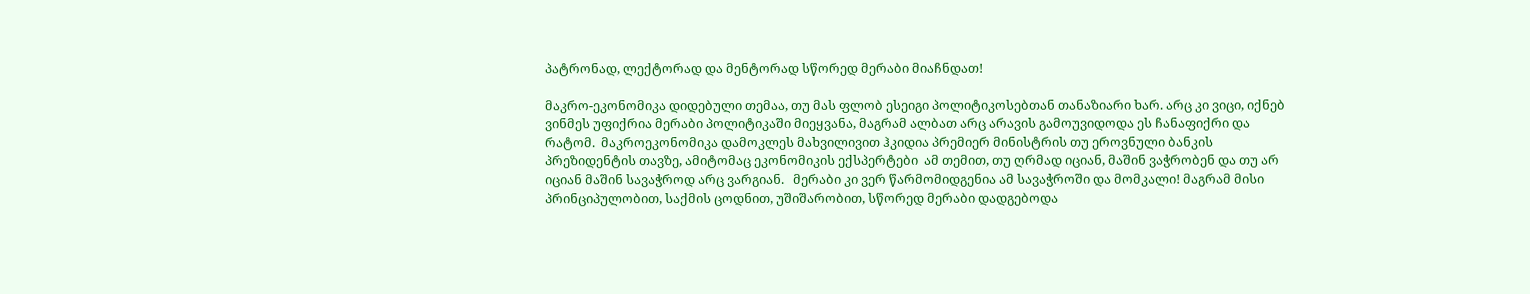პატრონად, ლექტორად და მენტორად სწორედ მერაბი მიაჩნდათ!

მაკრო-ეკონომიკა დიდებული თემაა, თუ მას ფლობ ესეიგი პოლიტიკოსებთან თანაზიარი ხარ. არც კი ვიცი, იქნებ ვინმეს უფიქრია მერაბი პოლიტიკაში მიეყვანა, მაგრამ ალბათ არც არავის გამოუვიდოდა ეს ჩანაფიქრი და რატომ.  მაკროეკონომიკა დამოკლეს მახვილივით ჰკიდია პრემიერ მინისტრის თუ ეროვნული ბანკის პრეზიდენტის თავზე, ამიტომაც ეკონომიკის ექსპერტები  ამ თემით, თუ ღრმად იციან, მაშინ ვაჭრობენ და თუ არ იციან მაშინ სავაჭროდ არც ვარგიან.   მერაბი კი ვერ წარმომიდგენია ამ სავაჭროში და მომკალი! მაგრამ მისი პრინციპულობით, საქმის ცოდნით, უშიშარობით, სწორედ მერაბი დადგებოდა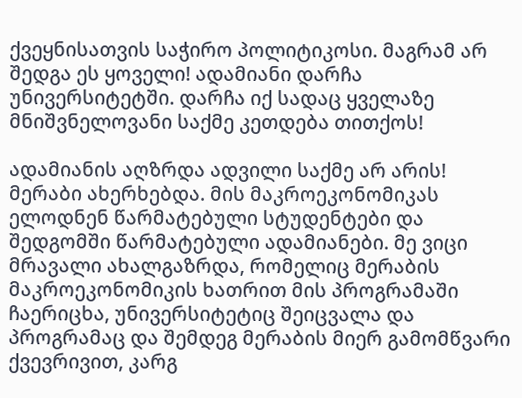ქვეყნისათვის საჭირო პოლიტიკოსი. მაგრამ არ შედგა ეს ყოველი! ადამიანი დარჩა უნივერსიტეტში. დარჩა იქ სადაც ყველაზე მნიშვნელოვანი საქმე კეთდება თითქოს!

ადამიანის აღზრდა ადვილი საქმე არ არის! მერაბი ახერხებდა. მის მაკროეკონომიკას ელოდნენ წარმატებული სტუდენტები და შედგომში წარმატებული ადამიანები. მე ვიცი მრავალი ახალგაზრდა, რომელიც მერაბის მაკროეკონომიკის ხათრით მის პროგრამაში ჩაერიცხა, უნივერსიტეტიც შეიცვალა და პროგრამაც და შემდეგ მერაბის მიერ გამომწვარი ქვევრივით, კარგ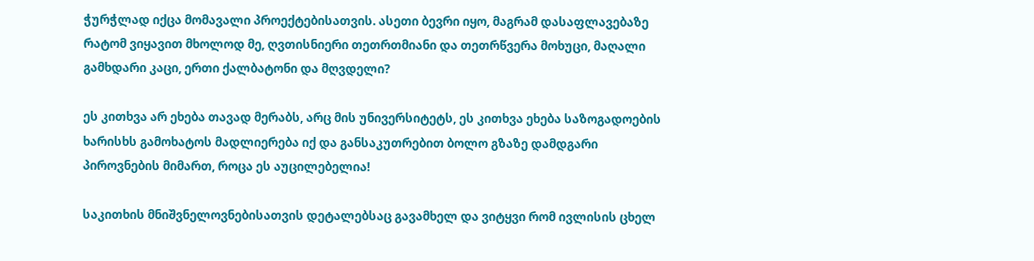ჭურჭლად იქცა მომავალი პროექტებისათვის. ასეთი ბევრი იყო, მაგრამ დასაფლავებაზე რატომ ვიყავით მხოლოდ მე, ღვთისნიერი თეთრთმიანი და თეთრწვერა მოხუცი, მაღალი გამხდარი კაცი, ერთი ქალბატონი და მღვდელი?

ეს კითხვა არ ეხება თავად მერაბს, არც მის უნივერსიტეტს, ეს კითხვა ეხება საზოგადოების ხარისხს გამოხატოს მადლიერება იქ და განსაკუთრებით ბოლო გზაზე დამდგარი პიროვნების მიმართ, როცა ეს აუცილებელია!

საკითხის მნიშვნელოვნებისათვის დეტალებსაც გავამხელ და ვიტყვი რომ ივლისის ცხელ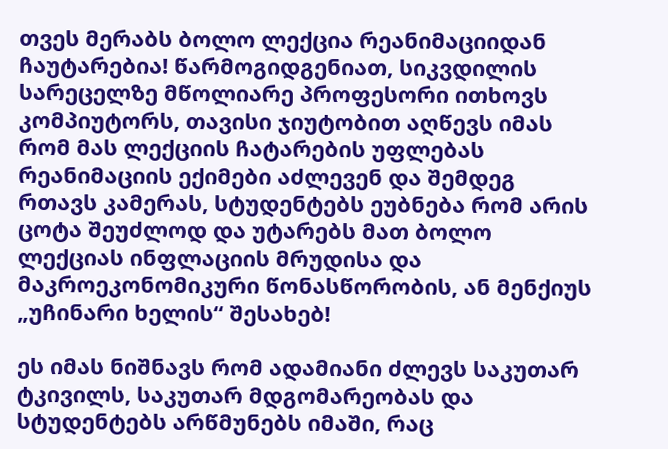თვეს მერაბს ბოლო ლექცია რეანიმაციიდან ჩაუტარებია! წარმოგიდგენიათ, სიკვდილის სარეცელზე მწოლიარე პროფესორი ითხოვს კომპიუტორს, თავისი ჯიუტობით აღწევს იმას რომ მას ლექციის ჩატარების უფლებას რეანიმაციის ექიმები აძლევენ და შემდეგ რთავს კამერას, სტუდენტებს ეუბნება რომ არის ცოტა შეუძლოდ და უტარებს მათ ბოლო ლექციას ინფლაციის მრუდისა და მაკროეკონომიკური წონასწორობის, ან მენქიუს „უჩინარი ხელის“ შესახებ!

ეს იმას ნიშნავს რომ ადამიანი ძლევს საკუთარ ტკივილს, საკუთარ მდგომარეობას და სტუდენტებს არწმუნებს იმაში, რაც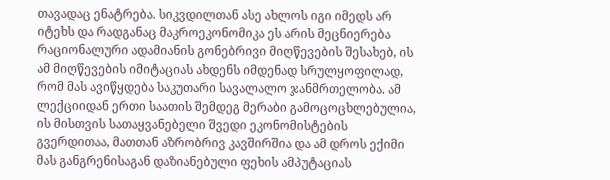თავადაც ენატრება. სიკვდილთან ასე ახლოს იგი იმედს არ იტეხს და რადგანაც მაკროეკონომიკა ეს არის მეცნიერება რაციონალური ადამიანის გონებრივი მიღწევების შესახებ, ის ამ მიღწევების იმიტაციას ახდენს იმდენად სრულყოფილად, რომ მას ავიწყდება საკუთარი სავალალო ჯანმრთელობა. ამ ლექციიდან ერთი საათის შემდეგ მერაბი გამოცოცხლებულია, ის მისთვის სათაყვანებელი შვედი ეკონომისტების გვერდითაა, მათთან აზრობრივ კავშირშია და ამ დროს ექიმი მას განგრენისაგან დაზიანებული ფეხის ამპუტაციას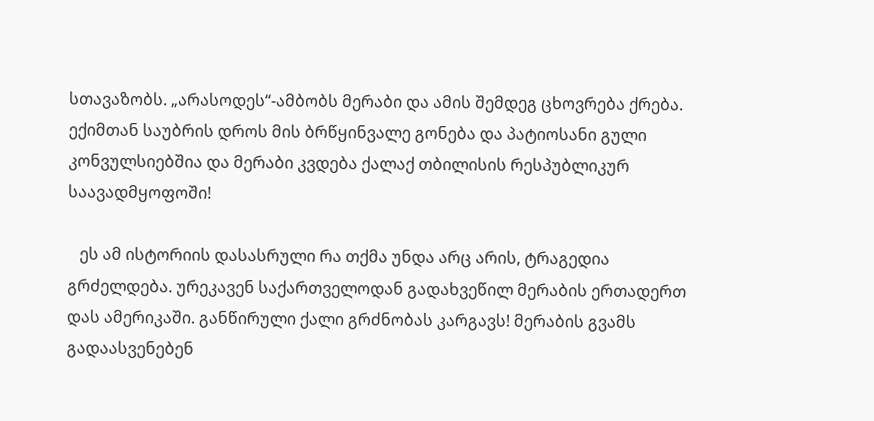სთავაზობს. „არასოდეს“-ამბობს მერაბი და ამის შემდეგ ცხოვრება ქრება. ექიმთან საუბრის დროს მის ბრწყინვალე გონება და პატიოსანი გული კონვულსიებშია და მერაბი კვდება ქალაქ თბილისის რესპუბლიკურ საავადმყოფოში!

   ეს ამ ისტორიის დასასრული რა თქმა უნდა არც არის, ტრაგედია გრძელდება. ურეკავენ საქართველოდან გადახვეწილ მერაბის ერთადერთ დას ამერიკაში. განწირული ქალი გრძნობას კარგავს! მერაბის გვამს გადაასვენებენ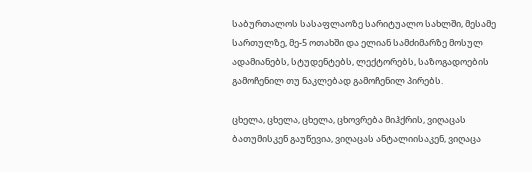საბურთალოს სასაფლაოზე სარიტუალო სახლში, მესამე სართულზე, მე-5 ოთახში და ელიან სამძიმარზე მოსულ ადამიანებს, სტუდენტებს, ლექტორებს, საზოგადოების გამოჩენილ თუ ნაკლებად გამოჩენილ პირებს.

ცხელა, ცხელა, ცხელა, ცხოვრება მიჰქრის, ვიღაცას ბათუმისკენ გაუწევია, ვიღაცას ანტალიისაკენ, ვიღაცა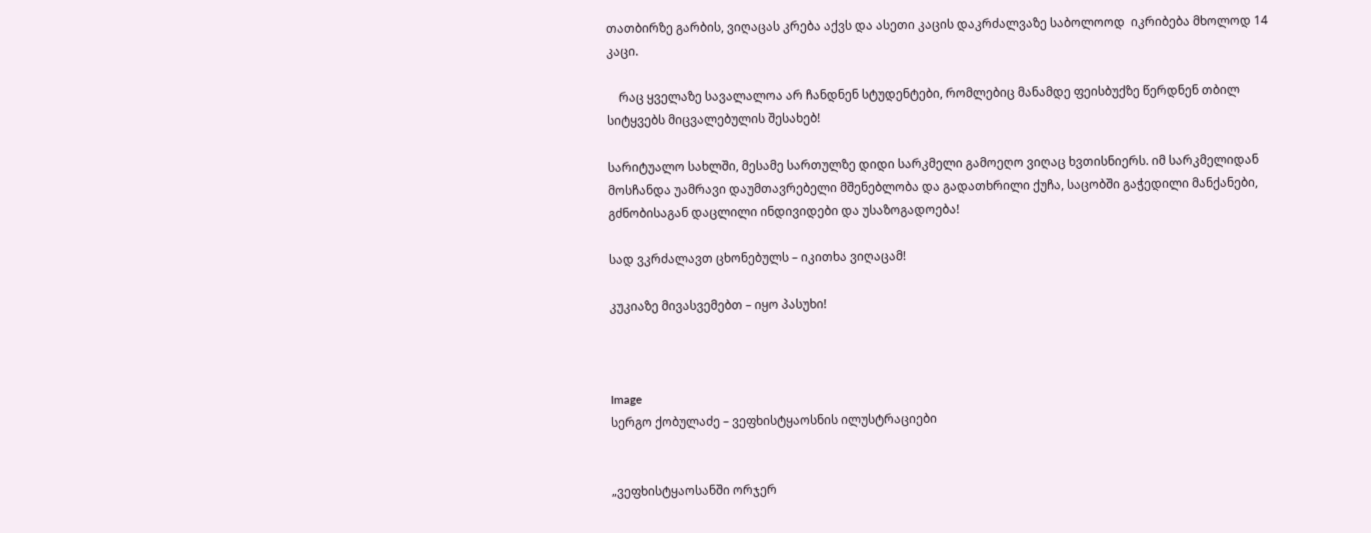თათბირზე გარბის, ვიღაცას კრება აქვს და ასეთი კაცის დაკრძალვაზე საბოლოოდ  იკრიბება მხოლოდ 14 კაცი.

    რაც ყველაზე სავალალოა არ ჩანდნენ სტუდენტები, რომლებიც მანამდე ფეისბუქზე წერდნენ თბილ სიტყვებს მიცვალებულის შესახებ!

სარიტუალო სახლში, მესამე სართულზე დიდი სარკმელი გამოეღო ვიღაც ხვთისნიერს. იმ სარკმელიდან მოსჩანდა უამრავი დაუმთავრებელი მშენებლობა და გადათხრილი ქუჩა, საცობში გაჭედილი მანქანები, გძნობისაგან დაცლილი ინდივიდები და უსაზოგადოება!

სად ვკრძალავთ ცხონებულს – იკითხა ვიღაცამ!

კუკიაზე მივასვემებთ – იყო პასუხი!



Image
სერგო ქობულაძე – ვეფხისტყაოსნის ილუსტრაციები


„ვეფხისტყაოსანში ორჯერ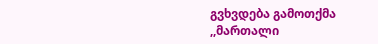გვხვდება გამოთქმა ,,მართალი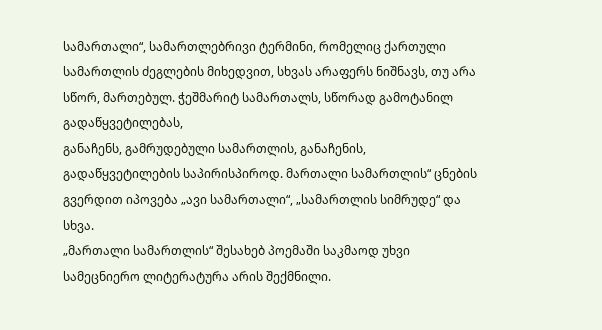სამართალი“, სამართლებრივი ტერმინი, რომელიც ქართული სამართლის ძეგლების მიხედვით, სხვას არაფერს ნიშნავს, თუ არა სწორ, მართებულ. ჭეშმარიტ სამართალს, სწორად გამოტანილ გადაწყვეტილებას,
განაჩენს, გამრუდებული სამართლის, განაჩენის, გადაწყვეტილების საპირისპიროდ. მართალი სამართლის“ ცნების გვერდით იპოვება „ავი სამართალი“, „სამართლის სიმრუდე“ და სხვა.
„მართალი სამართლის“ შესახებ პოემაში საკმაოდ უხვი სამეცნიერო ლიტერატურა არის შექმნილი.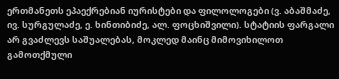ერთმანეთს ეპაექრებიან იურისტები და ფილოლოგები (ვ. აბაშმაძე, ივ. სურგულაძე, ე. ხინთიბიძე, ალ. ფოცხიშვილი). სტატიის ფარგალი არ გვაძლევს საშუალებას, მოკლედ მაინც მიმოვიხილოთ გამოთქმული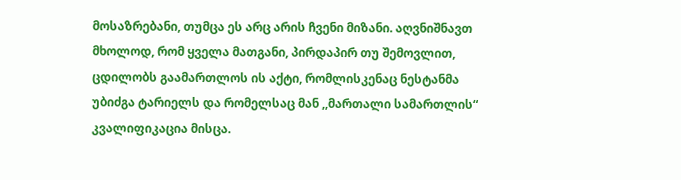მოსაზრებანი, თუმცა ეს არც არის ჩვენი მიზანი. აღვნიშნავთ მხოლოდ, რომ ყველა მათგანი, პირდაპირ თუ შემოვლით, ცდილობს გაამართლოს ის აქტი, რომლისკენაც ნესტანმა უბიძგა ტარიელს და რომელსაც მან ,,მართალი სამართლის“ კვალიფიკაცია მისცა.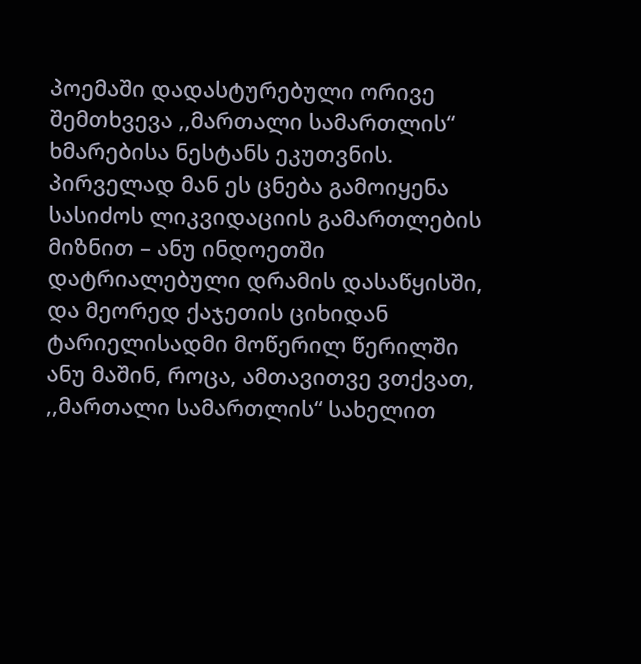პოემაში დადასტურებული ორივე შემთხვევა ,,მართალი სამართლის“ ხმარებისა ნესტანს ეკუთვნის. პირველად მან ეს ცნება გამოიყენა სასიძოს ლიკვიდაციის გამართლების მიზნით – ანუ ინდოეთში დატრიალებული დრამის დასაწყისში, და მეორედ ქაჯეთის ციხიდან ტარიელისადმი მოწერილ წერილში ანუ მაშინ, როცა, ამთავითვე ვთქვათ, ,,მართალი სამართლის“ სახელით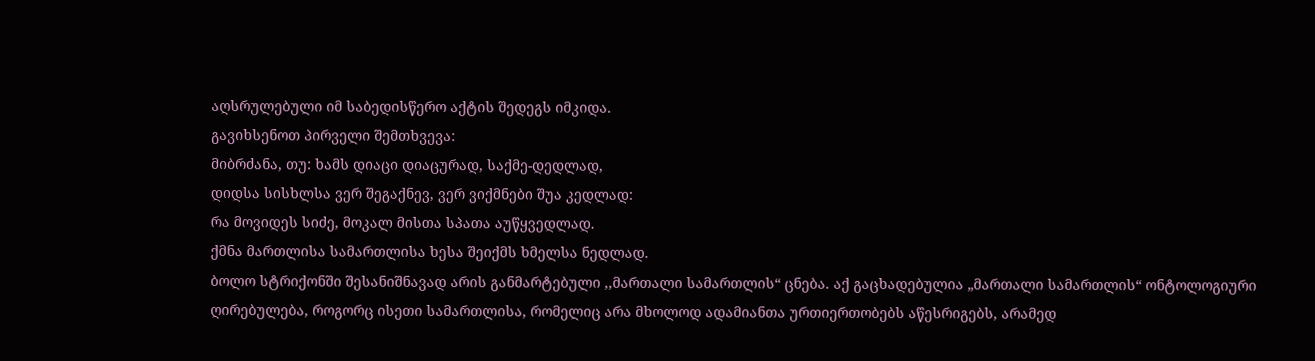აღსრულებული იმ საბედისწერო აქტის შედეგს იმკიდა.
გავიხსენოთ პირველი შემთხვევა:
მიბრძანა, თუ: ხამს დიაცი დიაცურად, საქმე-დედლად,
დიდსა სისხლსა ვერ შეგაქნევ, ვერ ვიქმნები შუა კედლად:
რა მოვიდეს სიძე, მოკალ მისთა სპათა აუწყვედლად.
ქმნა მართლისა სამართლისა ხესა შეიქმს ხმელსა ნედლად.
ბოლო სტრიქონში შესანიშნავად არის განმარტებული ,,მართალი სამართლის“ ცნება. აქ გაცხადებულია „მართალი სამართლის“ ონტოლოგიური ღირებულება, როგორც ისეთი სამართლისა, რომელიც არა მხოლოდ ადამიანთა ურთიერთობებს აწესრიგებს, არამედ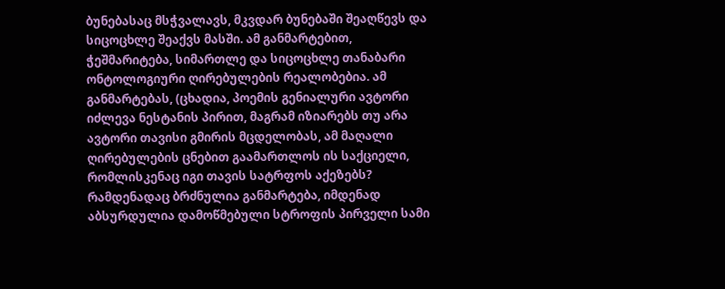ბუნებასაც მსჭვალავს, მკვდარ ბუნებაში შეაღწევს და სიცოცხლე შეაქვს მასში. ამ განმარტებით, ჭეშმარიტება, სიმართლე და სიცოცხლე თანაბარი ონტოლოგიური ღირებულების რეალობებია. ამ განმარტებას, (ცხადია, პოემის გენიალური ავტორი იძლევა ნესტანის პირით, მაგრამ იზიარებს თუ არა ავტორი თავისი გმირის მცდელობას, ამ მაღალი ღირებულების ცნებით გაამართლოს ის საქციელი, რომლისკენაც იგი თავის სატრფოს აქეზებს?
რამდენადაც ბრძნულია განმარტება, იმდენად აბსურდულია დამოწმებული სტროფის პირველი სამი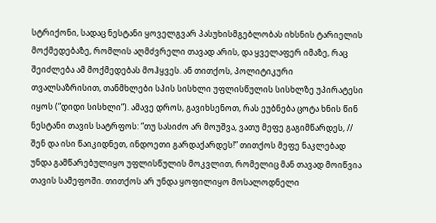სტრიქონი, სადაც ნესტანი ყოველგვარ პასუხისმგებლობას იხსნის ტარიელის მოქმედებაზე, რომლის აღმძვრელი თავად არის, და ყველაფერ იმაზე, რაც შეიძლება ამ მოქმედებას მოჰყვეს. ან თითქოს, პოლიტიკური თვალსაზრისით, თანმხლები სპის სისხლი უფლისწულის სისხლზე უპირატესი იყოს (“დიდი სისხლი“). ამავე დროს, გავიხსენოთ, რას ეუბნება ცოტა ხნის წინ ნესტანი თავის სატრფოს: “თუ სასიძო არ მოუშვა, ვათუ მეფე გაგიმწარდეს, // შენ და ისი წაიკიდნეთ, ინდოეთი გარდაქარდეს!” თითქოს მეფე ნაკლებად უნდა გამწარებულიყო უფლისწულის მოკვლით, რომელიც მან თავად მოიწვია თავის სამეფოში. თითქოს არ უნდა ყოფილიყო მოსალოდნელი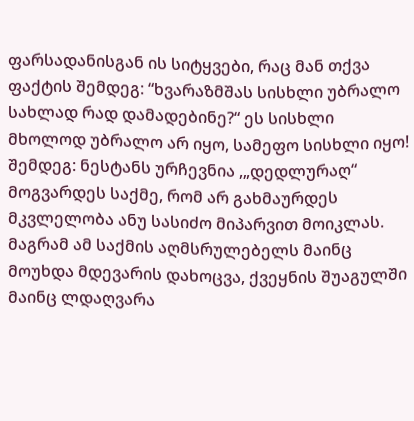ფარსადანისგან ის სიტყვები, რაც მან თქვა ფაქტის შემდეგ: “ხვარაზმშას სისხლი უბრალო სახლად რად დამადებინე?“ ეს სისხლი მხოლოდ უბრალო არ იყო, სამეფო სისხლი იყო! შემდეგ: ნესტანს ურჩევნია ,„დედლურაღ“ მოგვარდეს საქმე, რომ არ გახმაურდეს მკვლელობა ანუ სასიძო მიპარვით მოიკლას. მაგრამ ამ საქმის აღმსრულებელს მაინც მოუხდა მდევარის დახოცვა, ქვეყნის შუაგულში მაინც ლდაღვარა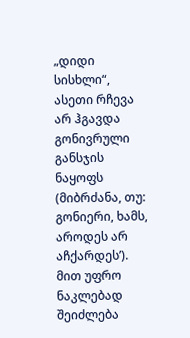„დიდი სისხლი“, ასეთი რჩევა არ ჰგავდა გონივრული განსჯის
ნაყოფს (მიბრძანა, თუ: გონიერი, ხამს, აროდეს არ აჩქარდეს’).
მით უფრო ნაკლებად შეიძლება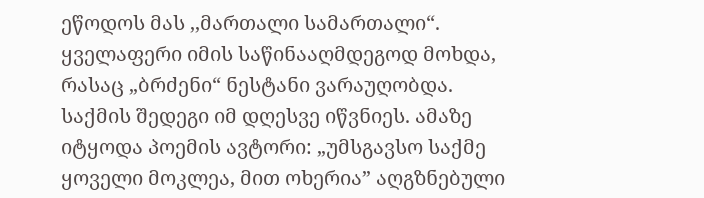ეწოდოს მას ,,მართალი სამართალი“. ყველაფერი იმის საწინააღმდეგოდ მოხდა, რასაც „ბრძენი“ ნესტანი ვარაუღობდა. საქმის შედეგი იმ დღესვე იწვნიეს. ამაზე იტყოდა პოემის ავტორი: „უმსგავსო საქმე ყოველი მოკლეა, მით ოხერია” აღგზნებული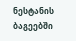ნესტანის ბაგეებში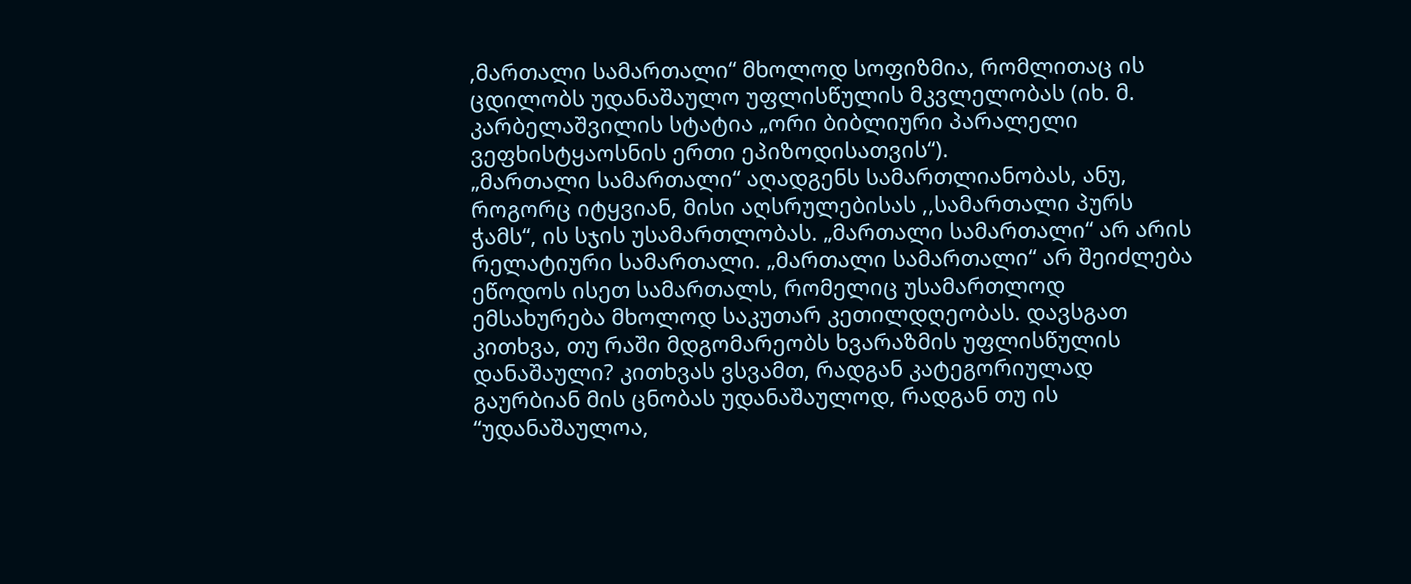,მართალი სამართალი“ მხოლოდ სოფიზმია, რომლითაც ის ცდილობს უდანაშაულო უფლისწულის მკვლელობას (იხ. მ. კარბელაშვილის სტატია „ორი ბიბლიური პარალელი ვეფხისტყაოსნის ერთი ეპიზოდისათვის“).
„მართალი სამართალი“ აღადგენს სამართლიანობას, ანუ, როგორც იტყვიან, მისი აღსრულებისას ,,სამართალი პურს ჭამს“, ის სჯის უსამართლობას. „მართალი სამართალი“ არ არის რელატიური სამართალი. „მართალი სამართალი“ არ შეიძლება ეწოდოს ისეთ სამართალს, რომელიც უსამართლოდ ემსახურება მხოლოდ საკუთარ კეთილდღეობას. დავსგათ კითხვა, თუ რაში მდგომარეობს ხვარაზმის უფლისწულის დანაშაული? კითხვას ვსვამთ, რადგან კატეგორიულად გაურბიან მის ცნობას უდანაშაულოდ, რადგან თუ ის “უდანაშაულოა,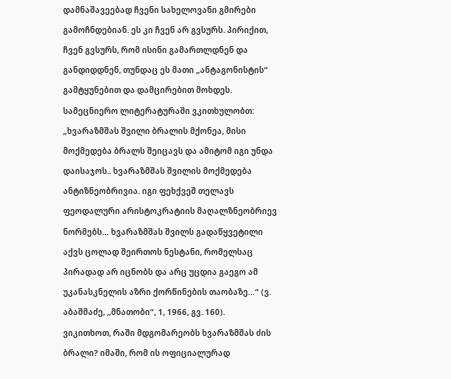დამნაშავეებად ჩვენი სახელოვანი გმირები გამოჩნდებიან. ეს კი ჩვენ არ გვსურს. პირიქით, ჩვენ გვსურს, რომ ისინი გამართლდნენ და განდიდდნენ, თუნდაც ეს მათი „ანტაგონისტის“ გამტყუნებით და დამცირებით მოხდეს.
სამეცნიერო ლიტერატურაში ვკითხულობთ: „ხვარაზმშას შვილი ბრალის მქონეა, მისი მოქმედება ბრალს შეიცავს და ამიტომ იგი უნდა დაისაჯოს.. ხვარაზმშას შვილის მოქმედება ანტიზნეობრივია. იგი ფეხქვეშ თელავს ფეოდალური არისტოკრატიის მაღალზნეობრიევ ნორმებს… ხვარაზმშას შვილს გადაწყვეტილი აქვს ცოლად შეირთოს ნესტანი, რომელსაც პირადად არ იცნობს და არც უცდია გაეგო ამ უკანასკნელის აზრი ქორწინების თაობაზე…“ (ვ. აბაშმაძე, ,,მნათობი“, 1, 1966, გვ. 160).
ვიკითხოთ, რაში მდგომარეობს ხვარაზმშას ძის ბრალი? იმაში, რომ ის ოფიციალურად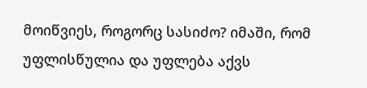მოიწვიეს, როგორც სასიძო? იმაში, რომ უფლისწულია და უფლება აქვს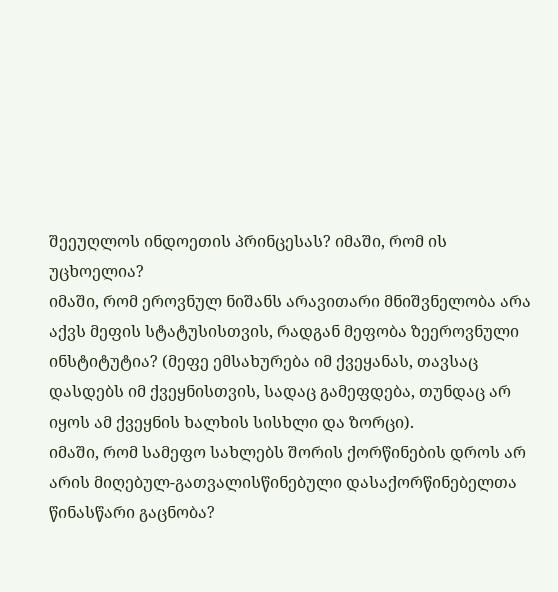შეეუღლოს ინდოეთის პრინცესას? იმაში, რომ ის უცხოელია?
იმაში, რომ ეროვნულ ნიშანს არავითარი მნიშვნელობა არა აქვს მეფის სტატუსისთვის, რადგან მეფობა ზეეროვნული ინსტიტუტია? (მეფე ემსახურება იმ ქვეყანას, თავსაც დასდებს იმ ქვეყნისთვის, სადაც გამეფდება, თუნდაც არ იყოს ამ ქვეყნის ხალხის სისხლი და ზორცი).
იმაში, რომ სამეფო სახლებს შორის ქორწინების დროს არ არის მიღებულ-გათვალისწინებული დასაქორწინებელთა წინასწარი გაცნობა?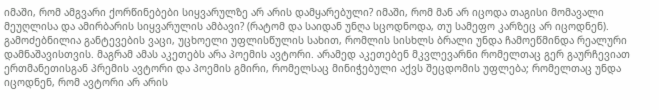იმაში, რომ ამგვარი ქორწინებები სიყვარულზე არ არის დამყარებული? იმაში, რომ მან არ იცოდა თაგისი მომავალი მეუღლისა და ამირბარის სიყვარულის ამბავი? (რატომ და საიდან უნღა სცოდნოდა, თუ სამეფო კარზეც არ იცოდნენ).
გამოძებნილია განტევების ვაცი, უცხოელი უფლისწულის სახით, რომლის სისხლს ბრალი უნდა ჩამოეწმინდა რეალური დამნაშავისთვის. მაგრამ ამას აკეთებს არა პოემის ავტორი. არამედ აკეთებენ მკვლევარნი რომელთაც გერ გაურჩევიათ ერთმანეთისგან პრემის ავტორი და პოემის გმირი, რომელსაც მინიჭებული აქვს შეცდომის უფლება; რომელთაც უნდა იცოდნენ, რომ ავტორი არ არის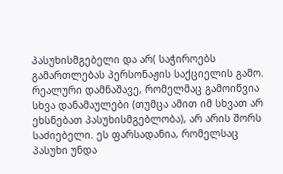პასუხისმგებელი და არ( საჭიროებს გამართლებას პერსონაჟის საქციელის გამო. რეალური დამნაშავე, რომელმაც გამოიწვია სხვა დანამაულები (თუმცა ამით იმ სხვათ არ ეხსნებათ პასუხისმგებლობა), არ არის შორს საძიებელი. ეს ფარსადანია, რომელსაც პასუხი უნდა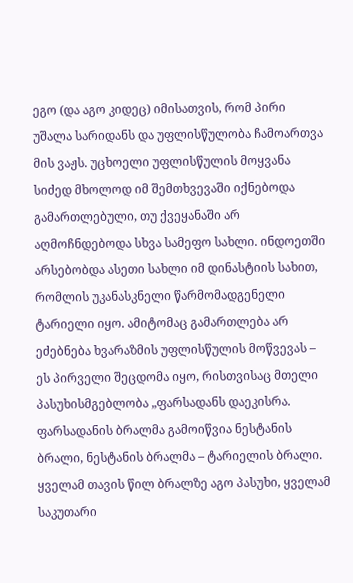ეგო (და აგო კიდეც) იმისათვის, რომ პირი უშალა სარიდანს და უფლისწულობა ჩამოართვა მის ვაჟს. უცხოელი უფლისწულის მოყვანა სიძედ მხოლოდ იმ შემთხვევაში იქნებოდა გამართლებული, თუ ქვეყანაში არ აღმოჩნდებოდა სხვა სამეფო სახლი. ინდოეთში არსებობდა ასეთი სახლი იმ დინასტიის სახით, რომლის უკანასკნელი წარმომადგენელი ტარიელი იყო. ამიტომაც გამართლება არ ეძებნება ხვარაზმის უფლისწულის მოწვევას – ეს პირველი შეცდომა იყო, რისთვისაც მთელი პასუხისმგებლობა „ფარსადანს დაეკისრა.
ფარსადანის ბრალმა გამოიწვია ნესტანის ბრალი, ნესტანის ბრალმა – ტარიელის ბრალი. ყველამ თავის წილ ბრალზე აგო პასუხი, ყველამ საკუთარი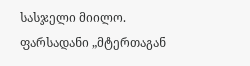სასჯელი მიილო. ფარსადანი „მტერთაგან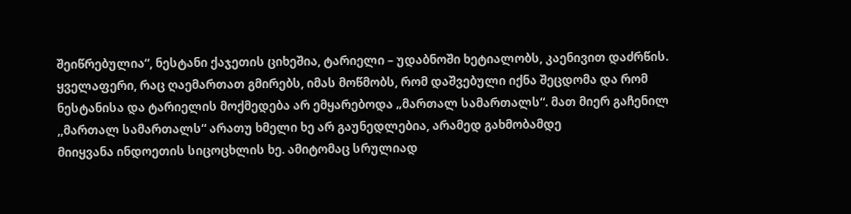შეიწრებულია“, ნესტანი ქაჯეთის ციხეშია, ტარიელი – უდაბნოში ხეტიალობს, კაენივით დაძრწის.
ყველაფერი, რაც ღაემართათ გმირებს, იმას მოწმობს, რომ დაშვებული იქნა შეცდომა და რომ ნესტანისა და ტარიელის მოქმედება არ ემყარებოდა „მართალ სამართალს“. მათ მიერ გაჩენილ ,,მართალ სამართალს“ არათუ ხმელი ხე არ გაუნედლებია, არამედ გახმობამდე
მიიყვანა ინდოეთის სიცოცხლის ხე. ამიტომაც სრულიად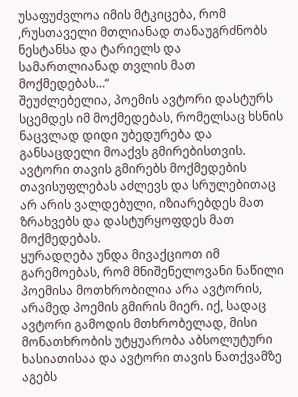უსაფუძვლოა იმის მტკიცება, რომ ,რუსთაველი მთლიანად თანაუგრძნობს ნესტანსა და ტარიელს და სამართლიანად თვლის მათ მოქმედებას…“
შეუძლებელია, პოემის ავტორი დასტურს სცემდეს იმ მოქმედებას, რომელსაც ხსნის ნაცვლად დიდი უბედურება და განსაცდელი მოაქვს გმირებისთვის.
ავტორი თავის გმირებს მოქმედების თავისუფლებას აძლევს და სრულებითაც არ არის ვალდებული, იზიარებდეს მათ ზრახვებს და დასტურყოფდეს მათ მოქმედებას.
ყურადღება უნდა მივაქციოთ იმ გარემოებას, რომ მნიშენელოვანი ნაწილი პოემისა მოთხრობილია არა ავტორის, არამედ პოემის გმირის მიერ. იქ, სადაც ავტორი გამოდის მთხრობელად, მისი მონათხრობის უტყუარობა აბსოლუტური ხასიათისაა და ავტორი თავის ნათქვამზე აგებს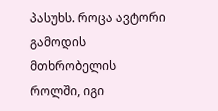პასუხს. როცა ავტორი გამოდის მთხრობელის როლში, იგი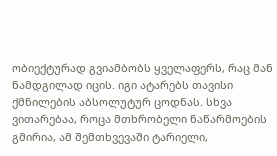ობიექტურად გვიამბობს ყველაფერს, რაც მან ნამდგილად იცის. იგი ატარებს თავისი ქმნილების აბსოლუტურ ცოდნას. სხვა ვითარებაა, როცა მთხრობელი ნაწარმოების გმირია, ამ შემთხვევაში ტარიელი,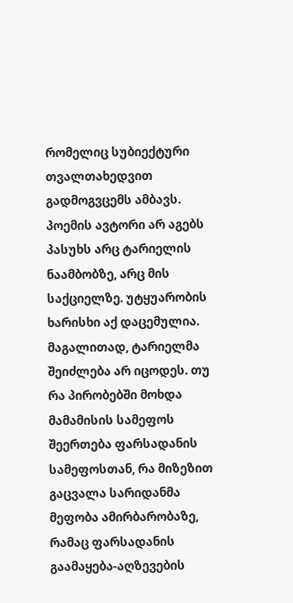რომელიც სუბიექტური თვალთახედვით გადმოგვცემს ამბავს. პოემის ავტორი არ აგებს პასუხს არც ტარიელის ნაამბობზე, არც მის საქციელზე. უტყუარობის ხარისხი აქ დაცემულია. მაგალითად, ტარიელმა შეიძლება არ იცოდეს. თუ რა პირობებში მოხდა მამამისის სამეფოს შეერთება ფარსადანის სამეფოსთან, რა მიზეზით გაცვალა სარიდანმა მეფობა ამირბარობაზე, რამაც ფარსადანის გაამაყება-აღზევების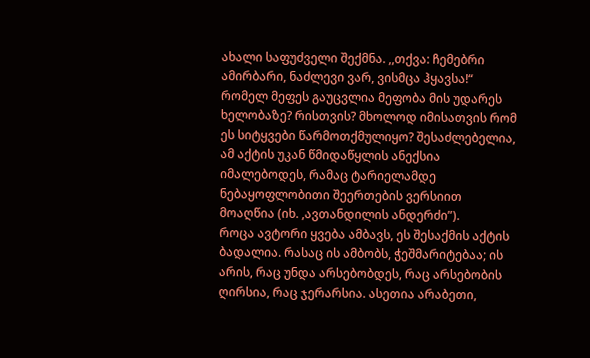ახალი საფუძველი შექმნა. ,,თქვა: ჩემებრი ამირბარი, ნაძლევი ვარ, ვისმცა ჰყავსა!“ რომელ მეფეს გაუცვლია მეფობა მის უდარეს ხელობაზე? რისთვის? მხოლოდ იმისათვის რომ ეს სიტყვები წარმოთქმულიყო? შესაძლებელია, ამ აქტის უკან წმიდაწყლის ანექსია
იმალებოდეს, რამაც ტარიელამდე ნებაყოფლობითი შეერთების ვერსიით მოაღწია (იხ. ,ავთანდილის ანდერძი”).
როცა ავტორი ყვება ამბავს, ეს შესაქმის აქტის ბადალია. რასაც ის ამბობს, ჭეშმარიტებაა; ის არის, რაც უნდა არსებობდეს, რაც არსებობის ღირსია, რაც ჯერარსია. ასეთია არაბეთი,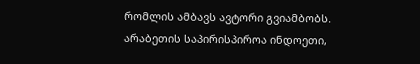რომლის ამბავს ავტორი გვიამბობს. არაბეთის საპირისპიროა ინდოეთი,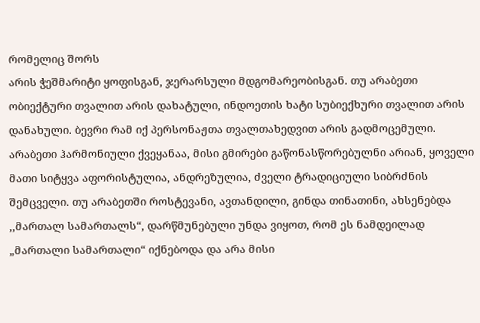რომელიც შორს
არის ჭეშმარიტი ყოფისგან, ჯერარსული მდგომარეობისგან. თუ არაბეთი ობიექტური თვალით არის დახატული, ინდოეთის ხატი სუბიექხური თვალით არის დანახული. ბევრი რამ იქ პერსონაჟთა თვალთახედვით არის გადმოცემული. არაბეთი ჰარმონიული ქვეყანაა, მისი გმირები გაწონასწორებულნი არიან, ყოველი მათი სიტყვა აფორისტულია, ანდრეზულია, ძველი ტრადიციული სიბრძნის შემცველი. თუ არაბეთში როსტევანი, ავთანდილი, გინდა თინათინი, ახსენებდა ,,მართალ სამართალს“, დარწმუნებული უნდა ვიყოთ, რომ ეს ნამდეილად „მართალი სამართალი“ იქნებოდა და არა მისი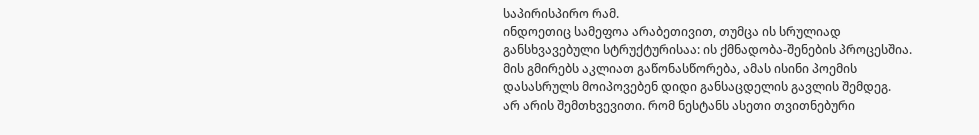საპირისპირო რამ.
ინდოეთიც სამეფოა არაბეთივით, თუმცა ის სრულიად განსხვავებული სტრუქტურისაა: ის ქმნადობა-შენების პროცესშია. მის გმირებს აკლიათ გაწონასწორება, ამას ისინი პოემის დასასრულს მოიპოვებენ დიდი განსაცდელის გავლის შემდეგ.
არ არის შემთხვევითი. რომ ნესტანს ასეთი თვითნებური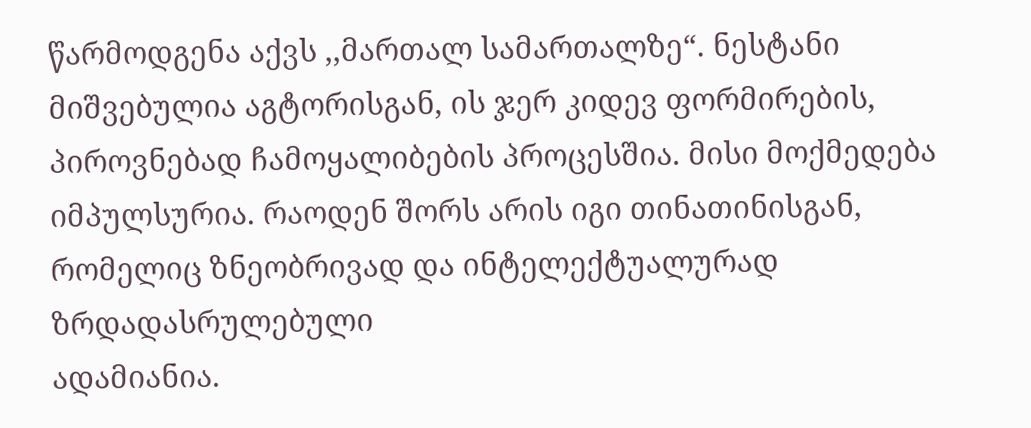წარმოდგენა აქვს ,,მართალ სამართალზე“. ნესტანი მიშვებულია აგტორისგან, ის ჯერ კიდევ ფორმირების, პიროვნებად ჩამოყალიბების პროცესშია. მისი მოქმედება იმპულსურია. რაოდენ შორს არის იგი თინათინისგან, რომელიც ზნეობრივად და ინტელექტუალურად ზრდადასრულებული
ადამიანია.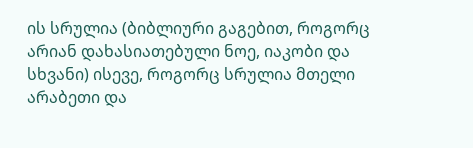ის სრულია (ბიბლიური გაგებით, როგორც არიან დახასიათებული ნოე, იაკობი და სხვანი) ისევე, როგორც სრულია მთელი არაბეთი და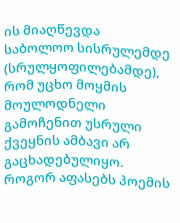ის მიაღწევდა საბოლოო სისრულემდე (სრულყოფილებამდე), რომ უცხო მოყმის მოულოდნელი გამოჩენით უსრული ქვეყნის ამბავი არ გაცხადებულიყო.
როგორ აფასებს პოემის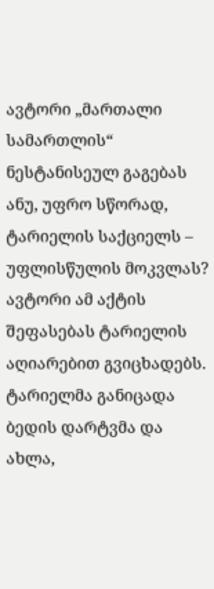ავტორი „მართალი სამართლის“ ნესტანისეულ გაგებას ანუ, უფრო სწორად, ტარიელის საქციელს – უფლისწულის მოკვლას?
ავტორი ამ აქტის შეფასებას ტარიელის აღიარებით გვიცხადებს. ტარიელმა განიცადა ბედის დარტვმა და ახლა,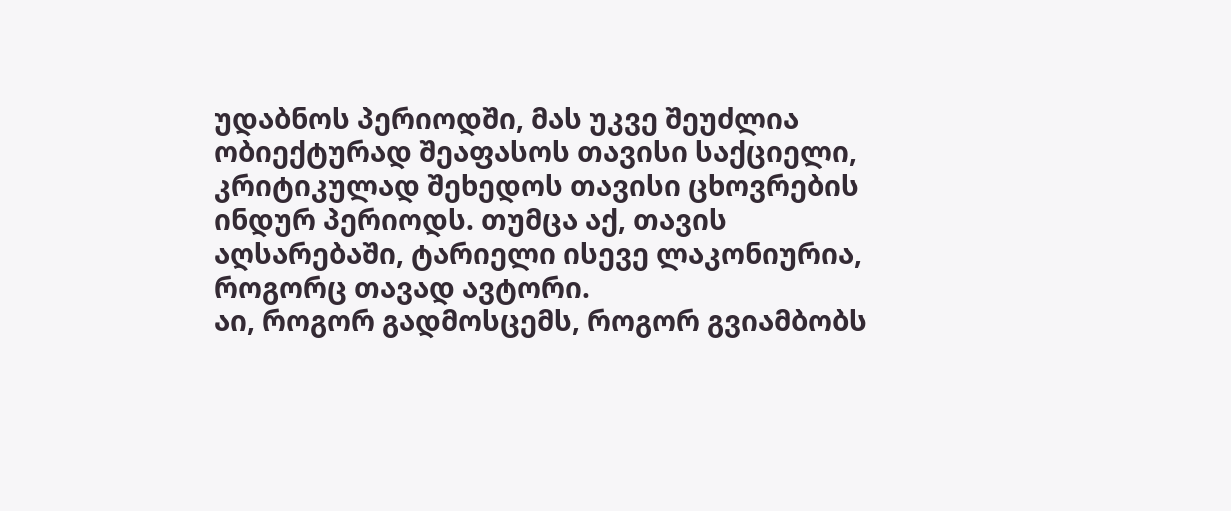უდაბნოს პერიოდში, მას უკვე შეუძლია ობიექტურად შეაფასოს თავისი საქციელი, კრიტიკულად შეხედოს თავისი ცხოვრების ინდურ პერიოდს. თუმცა აქ, თავის
აღსარებაში, ტარიელი ისევე ლაკონიურია, როგორც თავად ავტორი.
აი, როგორ გადმოსცემს, როგორ გვიამბობს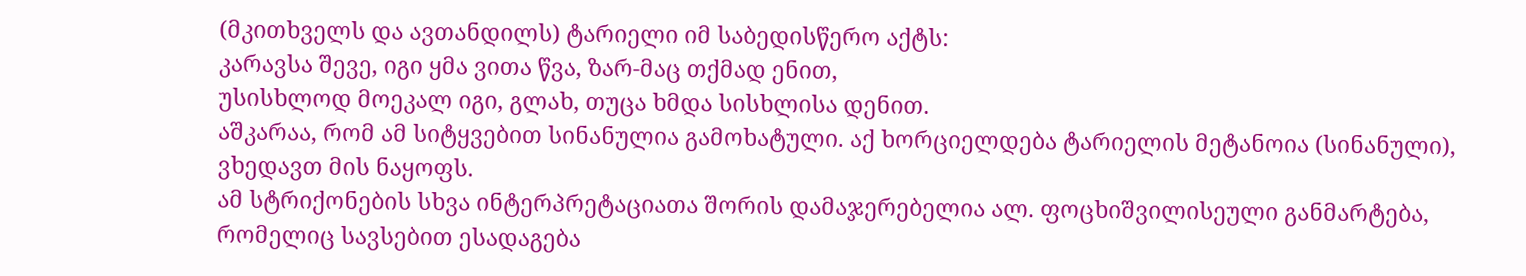(მკითხველს და ავთანდილს) ტარიელი იმ საბედისწერო აქტს:
კარავსა შევე, იგი ყმა ვითა წვა, ზარ-მაც თქმად ენით,
უსისხლოდ მოეკალ იგი, გლახ, თუცა ხმდა სისხლისა დენით.
აშკარაა, რომ ამ სიტყვებით სინანულია გამოხატული. აქ ხორციელდება ტარიელის მეტანოია (სინანული), ვხედავთ მის ნაყოფს.
ამ სტრიქონების სხვა ინტერპრეტაციათა შორის დამაჯერებელია ალ. ფოცხიშვილისეული განმარტება, რომელიც სავსებით ესადაგება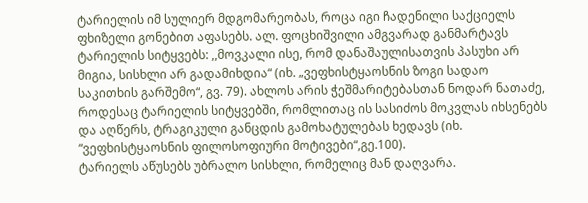ტარიელის იმ სულიერ მდგომარეობას, როცა იგი ჩადენილი საქციელს ფხიზელი გონებით აფასებს. ალ. ფოცხიშვილი ამგვარად განმარტავს
ტარიელის სიტყვებს: ,,მოვკალი ისე, რომ დანაშაულისათვის პასუხი არ მიგია, სისხლი არ გადამიხდია“ (იხ. „ვეფხისტყაოსნის ზოგი სადაო საკითხის გარშემო“, გვ. 79). ახლოს არის ჭეშმარიტებასთან ნოდარ ნათაძე, როდესაც ტარიელის სიტყვებში, რომლითაც ის სასიძოს მოკვლას იხსენებს და აღწერს, ტრაგიკული განცდის გამოხატულებას ხედავს (იხ. “ვეფხისტყაოსნის ფილოსოფიური მოტივები“,გე.100).
ტარიელს აწუსებს უბრალო სისხლი, რომელიც მან დაღვარა.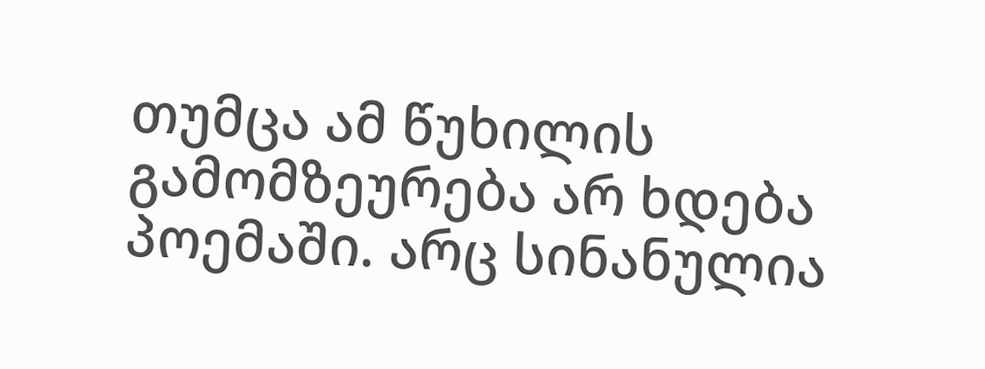თუმცა ამ წუხილის გამომზეურება არ ხდება პოემაში. არც სინანულია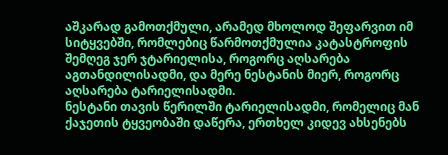აშკარად გამოთქმული, არამედ მხოლოდ შეფარვით იმ სიტყვებში, რომლებიც წარმოთქმულია კატასტროფის შემღეგ ჯერ ჯტარიელისა, როგორც აღსარება აგთანდილისადმი, და მერე ნესტანის მიერ, როგორც აღსარება ტარიელისადმი.
ნესტანი თავის წერილში ტარიელისადმი, რომელიც მან ქაჯეთის ტყვეობაში დაწერა, ერთხელ კიდევ ახსენებს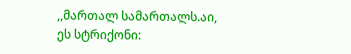,,მართალ სამართალს.აი, ეს სტრიქონი: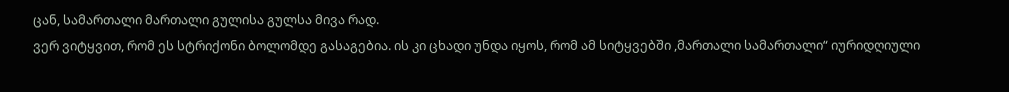ცან, სამართალი მართალი გულისა გულსა მივა რად.
ვერ ვიტყვით, რომ ეს სტრიქონი ბოლომდე გასაგებია. ის კი ცხადი უნდა იყოს, რომ ამ სიტყვებში ,მართალი სამართალი“ იურიდღიული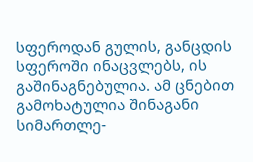სფეროდან გულის, განცდის სფეროში ინაცვლებს, ის გაშინაგნებულია. ამ ცნებით გამოხატულია შინაგანი სიმართლე-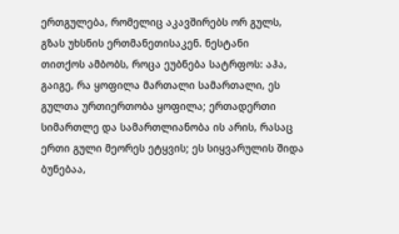ერთგულება, რომელიც აკავშირებს ორ გულს, გზას უხსნის ერთმანეთისაკენ. ნესტანი
თითქოს ამბობს, როცა ეუბნება სატრფოს: აჰა, გაიგე, რა ყოფილა მართალი სამართალი, ეს გულთა ურთიერთობა ყოფილა; ერთადერთი სიმართლე და სამართლიანობა ის არის, რასაც ერთი გული მეორეს ეტყვის; ეს სიყვარულის შიდა ბუნებაა,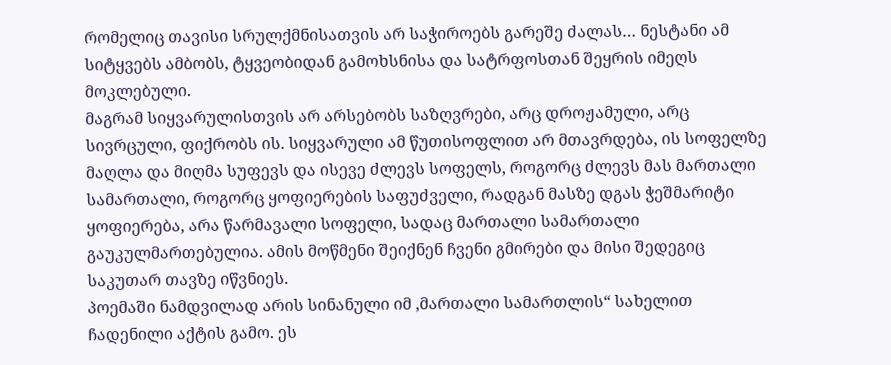რომელიც თავისი სრულქმნისათვის არ საჭიროებს გარეშე ძალას… ნესტანი ამ სიტყვებს ამბობს, ტყვეობიდან გამოხსნისა და სატრფოსთან შეყრის იმეღს მოკლებული.
მაგრამ სიყვარულისთვის არ არსებობს საზღვრები, არც დროჟამული, არც სივრცული, ფიქრობს ის. სიყვარული ამ წუთისოფლით არ მთავრდება, ის სოფელზე მაღლა და მიღმა სუფევს და ისევე ძლევს სოფელს, როგორც ძლევს მას მართალი სამართალი, როგორც ყოფიერების საფუძველი, რადგან მასზე დგას ჭეშმარიტი ყოფიერება, არა წარმავალი სოფელი, სადაც მართალი სამართალი გაუკულმართებულია. ამის მოწმენი შეიქნენ ჩვენი გმირები და მისი შედეგიც საკუთარ თავზე იწვნიეს.
პოემაში ნამდვილად არის სინანული იმ ,მართალი სამართლის“ სახელით ჩადენილი აქტის გამო. ეს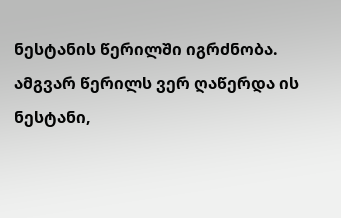ნესტანის წერილში იგრძნობა. ამგვარ წერილს ვერ ღაწერდა ის ნესტანი,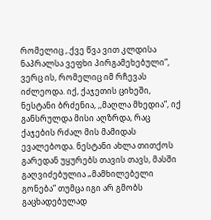რომელიც ,.ქვე წვა ვით კლდისა ნაპრალსა ვეფხი პირგამეხებული“, ვერც ის, რომელიც იმ რჩევას იძლეოდა. იქ, ქაჯეთის ციხეში, ნესტანი ბრძენია, ,,მაღლა მხედია“, იქ განსრულდა მისი აღზრდა, რაც ქაჯების რძალ მის მამიდას ევალებოდა. ნესტანი ახლა თითქოს გარედან უყურებს თავის თავს, მასში გაღვიძებულია „მამხილებელი გონება“ თუმცა იგი არ გმობს გაცხადებულად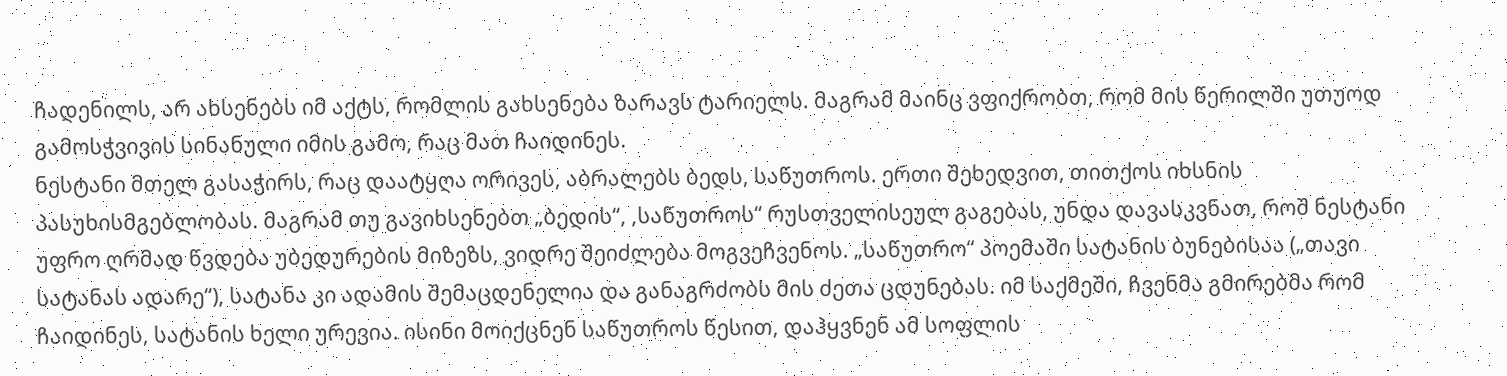ჩადენილს, არ ახსენებს იმ აქტს, რომლის გახსენება ზარავს ტარიელს. მაგრამ მაინც ვფიქრობთ, რომ მის წერილში უთუოდ გამოსჭვივის სინანული იმის გამო, რაც მათ ჩაიდინეს.
ნესტანი მთელ გასაჭირს, რაც დაატყღა ორივეს, აბრალებს ბედს, საწუთროს. ერთი შეხედვით, თითქოს იხსნის პასუხისმგებლობას. მაგრამ თუ გავიხსენებთ „ბედის“, ,საწუთროს“ რუსთველისეულ გაგებას, უნდა დავასკვნათ, როშ ნესტანი უფრო ღრმად წვდება უბედურების მიზეზს, ვიდრე შეიძლება მოგვეჩვენოს. „საწუთრო“ პოემაში სატანის ბუნებისაა („თავი სატანას ადარე“), სატანა კი ადამის შემაცდენელია და განაგრძობს მის ძეთა ცდუნებას. იმ საქმეში, ჩვენმა გმირებმა რომ ჩაიდინეს, სატანის ხელი ურევია. ისინი მოიქცნენ საწუთროს წესით, დაჰყვნენ ამ სოფლის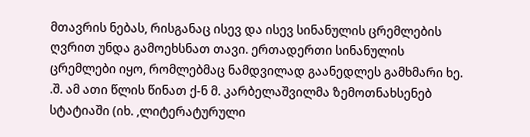მთავრის ნებას, რისგანაც ისევ და ისევ სინანულის ცრემლების ღვრით უნდა გამოეხსნათ თავი. ერთადერთი სინანულის ცრემლები იყო, რომლებმაც ნამდვილად გაანედლეს გამხმარი ხე. .შ. ამ ათი წლის წინათ ქ-ნ მ. კარბელაშვილმა ზემოთნახსენებ სტატიაში (იხ. ,ლიტერატურული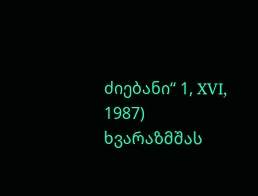ძიებანი“ 1, XVI, 1987) ხვარაზმშას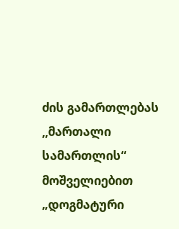ძის გამართლებას ,,მართალი სამართლის“ მოშველიებით „დოგმატური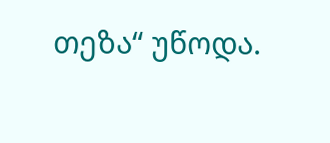თეზა“ უწოდა.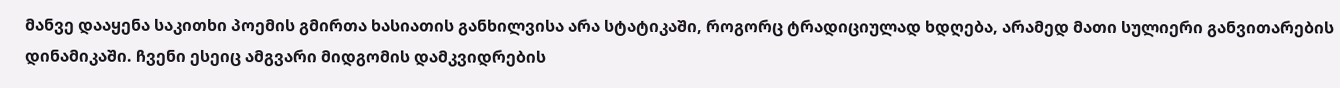მანვე დააყენა საკითხი პოემის გმირთა ხასიათის განხილვისა არა სტატიკაში, როგორც ტრადიციულად ხდღება, არამედ მათი სულიერი განვითარების დინამიკაში. ჩვენი ესეიც ამგვარი მიდგომის დამკვიდრების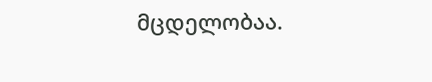მცდელობაა.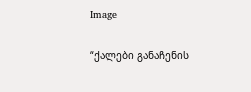Image

“ქალები განაჩენის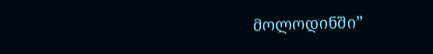მოლოდინში”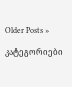Older Posts »

კატეგორიები